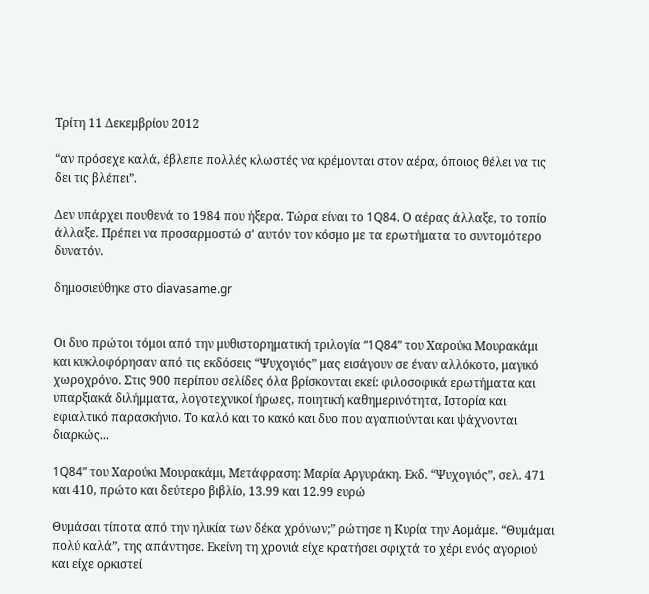Τρίτη 11 Δεκεμβρίου 2012

“αν πρόσεχε καλά, έβλεπε πολλές κλωστές να κρέμονται στον αέρα, όποιος θέλει να τις δει τις βλέπει”.

Δεν υπάρχει πουθενά το 1984 που ήξερα. Τώρα είναι το 1Q84. Ο αέρας άλλαξε, το τοπίο άλλαξε. Πρέπει να προσαρμοστώ σ' αυτόν τον κόσμο με τα ερωτήματα το συντομότερο δυνατόν.

δημοσιεύθηκε στο diavasame.gr


Οι δυο πρώτοι τόμοι από την μυθιστορηματική τριλογία “1Q84” του Χαρούκι Μουρακάμι και κυκλοφόρησαν από τις εκδόσεις “Ψυχογιός” μας εισάγουν σε έναν αλλόκοτο, μαγικό χωροχρόνο. Στις 900 περίπου σελίδες όλα βρίσκονται εκεί: φιλοσοφικά ερωτήματα και υπαρξιακά διλήμματα, λογοτεχνικοί ήρωες, ποιητική καθημερινότητα, Ιστορία και εφιαλτικό παρασκήνιο. Το καλό και το κακό και δυο που αγαπιούνται και ψάχνονται διαρκώς...

1Q84” του Χαρούκι Μουρακάμι, Μετάφραση: Μαρία Αργυράκη. Εκδ. “Ψυχογιός”, σελ. 471 και 410, πρώτο και δεύτερο βιβλίο, 13.99 και 12.99 ευρώ

Θυμάσαι τίποτα από την ηλικία των δέκα χρόνων;” ρώτησε η Κυρία την Αομάμε. “Θυμάμαι πολύ καλά”, της απάντησε. Εκείνη τη χρονιά είχε κρατήσει σφιχτά το χέρι ενός αγοριού και είχε ορκιστεί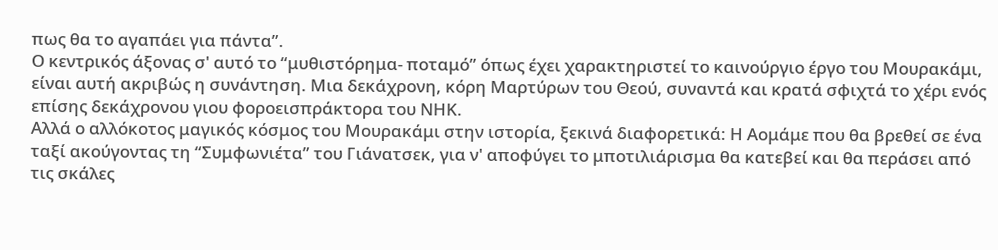πως θα το αγαπάει για πάντα”.
Ο κεντρικός άξονας σ' αυτό το “μυθιστόρημα- ποταμό” όπως έχει χαρακτηριστεί το καινούργιο έργο του Μουρακάμι, είναι αυτή ακριβώς η συνάντηση. Μια δεκάχρονη, κόρη Μαρτύρων του Θεού, συναντά και κρατά σφιχτά το χέρι ενός επίσης δεκάχρονου γιου φοροεισπράκτορα του ΝΗΚ.
Αλλά ο αλλόκοτος μαγικός κόσμος του Μουρακάμι στην ιστορία, ξεκινά διαφορετικά: Η Αομάμε που θα βρεθεί σε ένα ταξί ακούγοντας τη “Συμφωνιέτα” του Γιάνατσεκ, για ν' αποφύγει το μποτιλιάρισμα θα κατεβεί και θα περάσει από τις σκάλες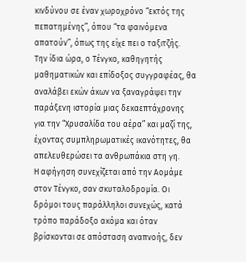κινδύνου σε έναν χωροχρόνο “εκτός της πεπατημένης”, όπου “τα φαινόμενα απατούν”, όπως της είχε πει ο ταξιτζής.
Την ίδια ώρα, ο Τένγκο, καθηγητής μαθηματικών και επίδοξος συγγραφέας, θα αναλάβει εκών άκων να ξαναγράψει την παράξενη ιστορία μιας δεκαεπτάχρονης για την “Χρυσαλίδα του αέρα” και μαζί της, έχοντας συμπληρωματικές ικανότητες, θα απελευθερώσει τα ανθρωπάκια στη γη.
Η αφήγηση συνεχίζεται από την Αομάμε στον Τένγκο, σαν σκυταλοδρομία. Οι δρόμοι τους παράλληλοι συνεχώς, κατά τρόπο παράδοξο ακόμα και όταν βρίσκονται σε απόσταση αναπνοής, δεν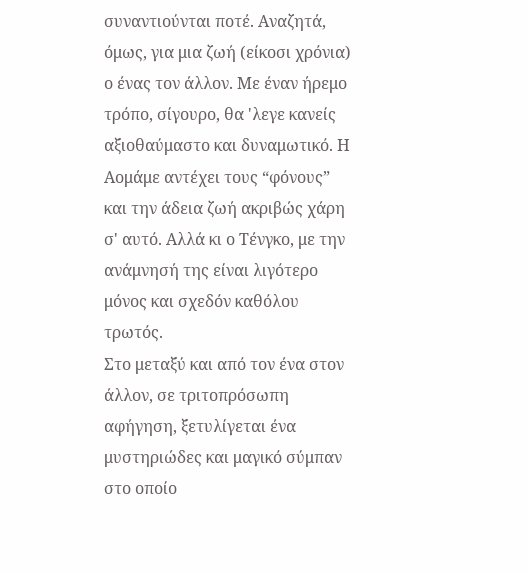συναντιούνται ποτέ. Αναζητά, όμως, για μια ζωή (είκοσι χρόνια) ο ένας τον άλλον. Με έναν ήρεμο τρόπο, σίγουρο, θα 'λεγε κανείς αξιοθαύμαστο και δυναμωτικό. Η Αομάμε αντέχει τους “φόνους” και την άδεια ζωή ακριβώς χάρη σ' αυτό. Αλλά κι ο Τένγκο, με την ανάμνησή της είναι λιγότερο μόνος και σχεδόν καθόλου τρωτός.
Στο μεταξύ και από τον ένα στον άλλον, σε τριτοπρόσωπη αφήγηση, ξετυλίγεται ένα μυστηριώδες και μαγικό σύμπαν στο οποίο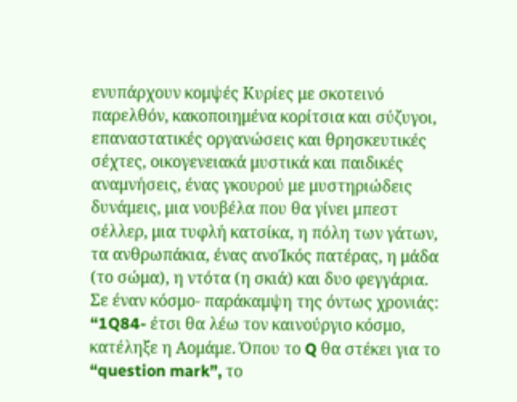ενυπάρχουν κομψές Κυρίες με σκοτεινό παρελθόν, κακοποιημένα κορίτσια και σύζυγοι, επαναστατικές οργανώσεις και θρησκευτικές σέχτες, οικογενειακά μυστικά και παιδικές αναμνήσεις, ένας γκουρού με μυστηριώδεις δυνάμεις, μια νουβέλα που θα γίνει μπεστ σέλλερ, μια τυφλή κατσίκα, η πόλη των γάτων, τα ανθρωπάκια, ένας ανοΊκός πατέρας, η μάδα (το σώμα), η ντότα (η σκιά) και δυο φεγγάρια.
Σε έναν κόσμο- παράκαμψη της όντως χρονιάς: “1Q84- έτσι θα λέω τον καινούργιο κόσμο, κατέληξε η Αομάμε. Όπου το Q θα στέκει για το “question mark”, το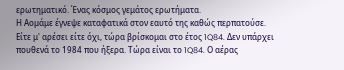ερωτηματικό. Ένας κόσμος γεμάτος ερωτήματα.
Η Αομάμε έγνεψε καταφατικά στον εαυτό της καθώς περπατούσε.
Είτε μ' αρέσει είτε όχι, τώρα βρίσκομαι στο έτος 1Q84. Δεν υπάρχει πουθενά το 1984 που ήξερα. Τώρα είναι το 1Q84. Ο αέρας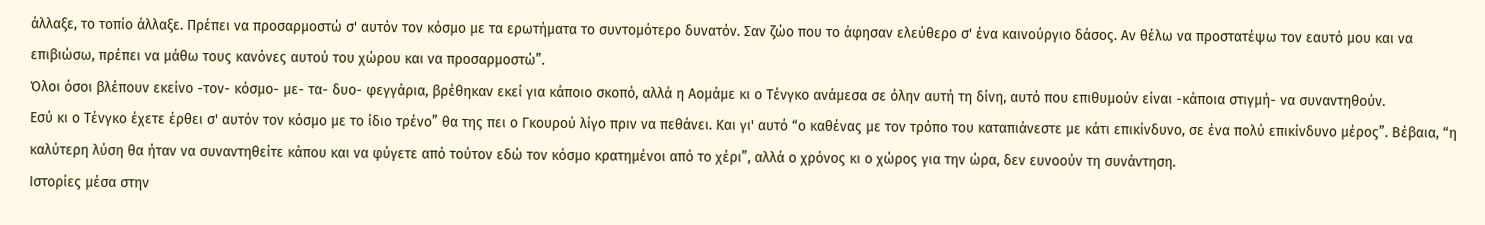άλλαξε, το τοπίο άλλαξε. Πρέπει να προσαρμοστώ σ' αυτόν τον κόσμο με τα ερωτήματα το συντομότερο δυνατόν. Σαν ζώο που το άφησαν ελεύθερο σ' ένα καινούργιο δάσος. Αν θέλω να προστατέψω τον εαυτό μου και να επιβιώσω, πρέπει να μάθω τους κανόνες αυτού του χώρου και να προσαρμοστώ”.
Όλοι όσοι βλέπουν εκείνο -τον- κόσμο- με- τα- δυο- φεγγάρια, βρέθηκαν εκεί για κάποιο σκοπό, αλλά η Αομάμε κι ο Τένγκο ανάμεσα σε όλην αυτή τη δίνη, αυτό που επιθυμούν είναι -κάποια στιγμή- να συναντηθούν.
Εσύ κι ο Τένγκο έχετε έρθει σ' αυτόν τον κόσμο με το ίδιο τρένο” θα της πει ο Γκουρού λίγο πριν να πεθάνει. Και γι' αυτό “ο καθένας με τον τρόπο του καταπιάνεστε με κάτι επικίνδυνο, σε ένα πολύ επικίνδυνο μέρος”. Βέβαια, “η καλύτερη λύση θα ήταν να συναντηθείτε κάπου και να φύγετε από τούτον εδώ τον κόσμο κρατημένοι από το χέρι”, αλλά ο χρόνος κι ο χώρος για την ώρα, δεν ευνοούν τη συνάντηση.
Ιστορίες μέσα στην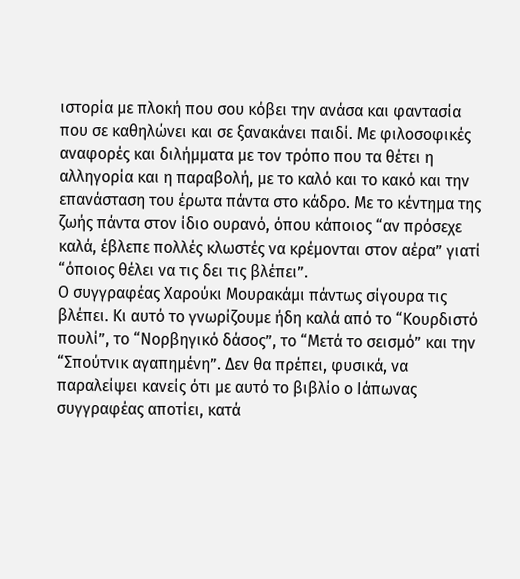ιστορία με πλοκή που σου κόβει την ανάσα και φαντασία που σε καθηλώνει και σε ξανακάνει παιδί. Με φιλοσοφικές αναφορές και διλήμματα με τον τρόπο που τα θέτει η αλληγορία και η παραβολή, με το καλό και το κακό και την επανάσταση του έρωτα πάντα στο κάδρο. Με το κέντημα της ζωής πάντα στον ίδιο ουρανό, όπου κάποιος “αν πρόσεχε καλά, έβλεπε πολλές κλωστές να κρέμονται στον αέρα” γιατί “όποιος θέλει να τις δει τις βλέπει”.
Ο συγγραφέας Χαρούκι Μουρακάμι πάντως σίγουρα τις βλέπει. Κι αυτό το γνωρίζουμε ήδη καλά από το “Κουρδιστό πουλί”, το “Νορβηγικό δάσος”, το “Μετά το σεισμό” και την “Σπούτνικ αγαπημένη”. Δεν θα πρέπει, φυσικά, να παραλείψει κανείς ότι με αυτό το βιβλίο ο Ιάπωνας συγγραφέας αποτίει, κατά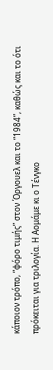κάποιον τρόπο, “φόρο τιμής” στον Όργουελ και το “1984”, καθώς και το ότι πρόκειται για τριλογία. Η Αομάμε κι ο Τένγκο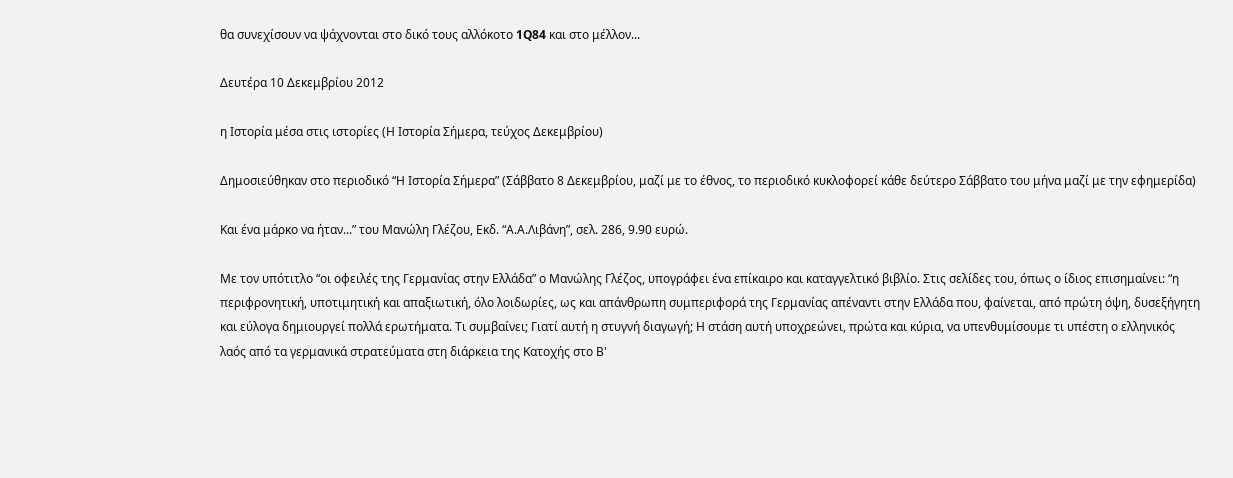θα συνεχίσουν να ψάχνονται στο δικό τους αλλόκοτο 1Q84 και στο μέλλον...

Δευτέρα 10 Δεκεμβρίου 2012

η Ιστορία μέσα στις ιστορίες (Η Ιστορία Σήμερα, τεύχος Δεκεμβρίου)

Δημοσιεύθηκαν στο περιοδικό “Η Ιστορία Σήμερα” (Σάββατο 8 Δεκεμβρίου, μαζί με το έθνος, το περιοδικό κυκλοφορεί κάθε δεύτερο Σάββατο του μήνα μαζί με την εφημερίδα)

Και ένα μάρκο να ήταν...” του Μανώλη Γλέζου, Εκδ. “Α.Α.Λιβάνη”, σελ. 286, 9.90 ευρώ.

Με τον υπότιτλο “οι οφειλές της Γερμανίας στην Ελλάδα” ο Μανώλης Γλέζος, υπογράφει ένα επίκαιρο και καταγγελτικό βιβλίο. Στις σελίδες του, όπως ο ίδιος επισημαίνει: “η περιφρονητική, υποτιμητική και απαξιωτική, όλο λοιδωρίες, ως και απάνθρωπη συμπεριφορά της Γερμανίας απέναντι στην Ελλάδα που, φαίνεται, από πρώτη όψη, δυσεξήγητη και εύλογα δημιουργεί πολλά ερωτήματα. Τι συμβαίνει; Γιατί αυτή η στυγνή διαγωγή; Η στάση αυτή υποχρεώνει, πρώτα και κύρια, να υπενθυμίσουμε τι υπέστη ο ελληνικός λαός από τα γερμανικά στρατεύματα στη διάρκεια της Κατοχής στο Β'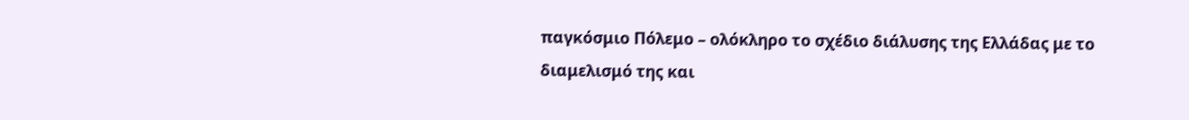παγκόσμιο Πόλεμο – ολόκληρο το σχέδιο διάλυσης της Ελλάδας με το διαμελισμό της και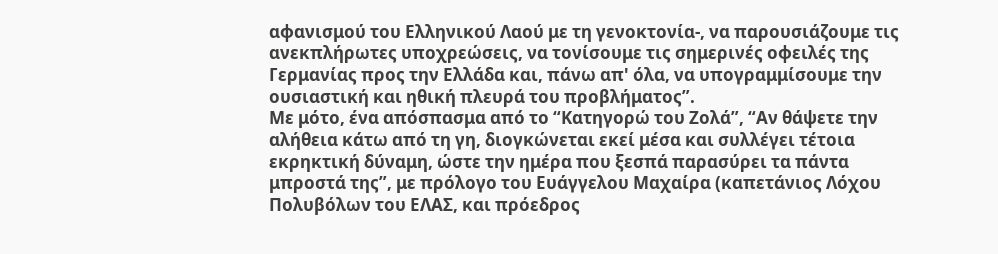αφανισμού του Ελληνικού Λαού με τη γενοκτονία-, να παρουσιάζουμε τις ανεκπλήρωτες υποχρεώσεις, να τονίσουμε τις σημερινές οφειλές της Γερμανίας προς την Ελλάδα και, πάνω απ' όλα, να υπογραμμίσουμε την ουσιαστική και ηθική πλευρά του προβλήματος”.
Με μότο, ένα απόσπασμα από το “Κατηγορώ του Ζολά”, “Αν θάψετε την αλήθεια κάτω από τη γη, διογκώνεται εκεί μέσα και συλλέγει τέτοια εκρηκτική δύναμη, ώστε την ημέρα που ξεσπά παρασύρει τα πάντα μπροστά της”, με πρόλογο του Ευάγγελου Μαχαίρα (καπετάνιος Λόχου Πολυβόλων του ΕΛΑΣ, και πρόεδρος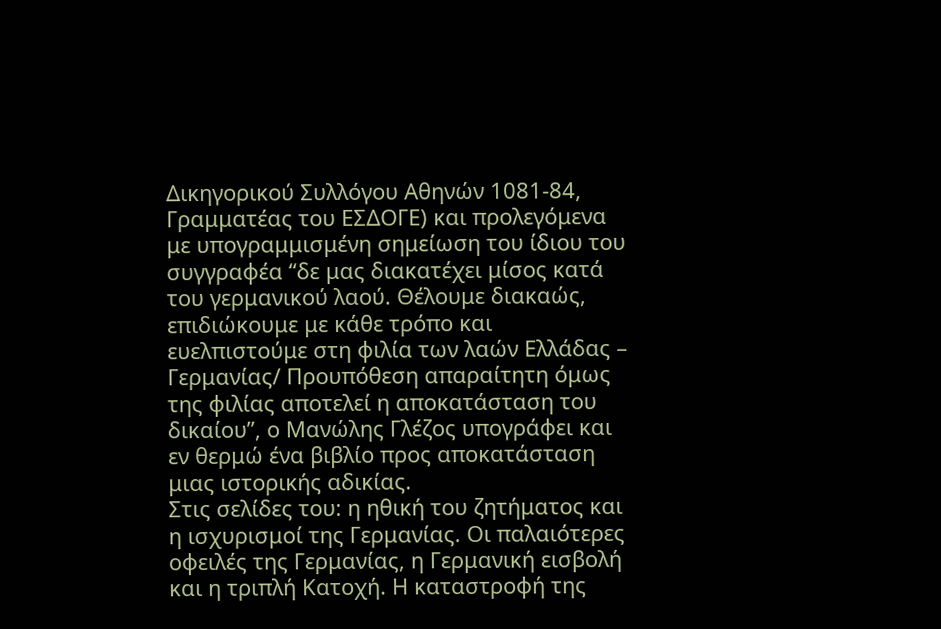Δικηγορικού Συλλόγου Αθηνών 1081-84, Γραμματέας του ΕΣΔΟΓΕ) και προλεγόμενα με υπογραμμισμένη σημείωση του ίδιου του συγγραφέα “δε μας διακατέχει μίσος κατά του γερμανικού λαού. Θέλουμε διακαώς, επιδιώκουμε με κάθε τρόπο και ευελπιστούμε στη φιλία των λαών Ελλάδας – Γερμανίας/ Προυπόθεση απαραίτητη όμως της φιλίας αποτελεί η αποκατάσταση του δικαίου”, ο Μανώλης Γλέζος υπογράφει και εν θερμώ ένα βιβλίο προς αποκατάσταση μιας ιστορικής αδικίας.
Στις σελίδες του: η ηθική του ζητήματος και η ισχυρισμοί της Γερμανίας. Οι παλαιότερες οφειλές της Γερμανίας, η Γερμανική εισβολή και η τριπλή Κατοχή. Η καταστροφή της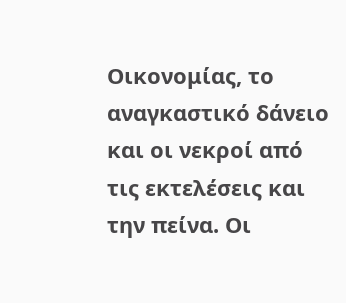Οικονομίας, το αναγκαστικό δάνειο και οι νεκροί από τις εκτελέσεις και την πείνα. Οι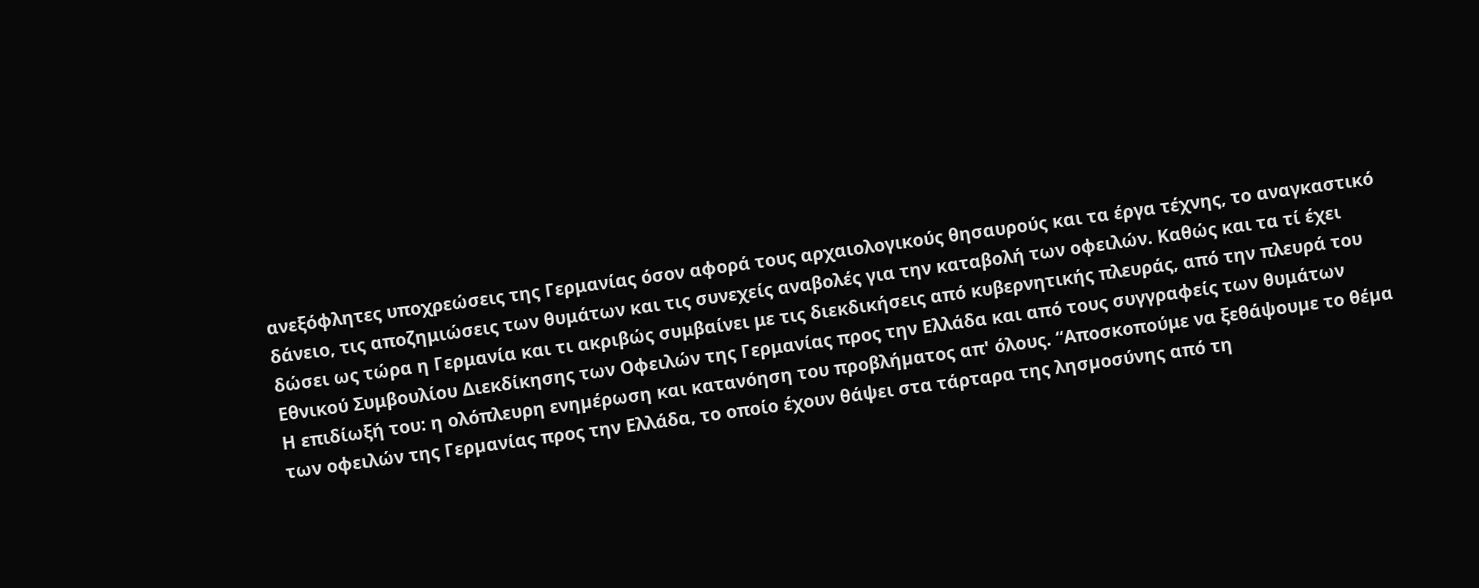ανεξόφλητες υποχρεώσεις της Γερμανίας όσον αφορά τους αρχαιολογικούς θησαυρούς και τα έργα τέχνης, το αναγκαστικό δάνειο, τις αποζημιώσεις των θυμάτων και τις συνεχείς αναβολές για την καταβολή των οφειλών. Καθώς και τα τί έχει δώσει ως τώρα η Γερμανία και τι ακριβώς συμβαίνει με τις διεκδικήσεις από κυβερνητικής πλευράς, από την πλευρά του Εθνικού Συμβουλίου Διεκδίκησης των Οφειλών της Γερμανίας προς την Ελλάδα και από τους συγγραφείς των θυμάτων
Η επιδίωξή του: η ολόπλευρη ενηµέρωση και κατανόηση του προβλήµατος απ' όλους. “Αποσκοπούμε να ξεθάψουµε το θέµα των οφειλών της Γερµανίας προς την Ελλάδα, το οποίο έχουν θάψει στα τάρταρα της λησµοσύνης από τη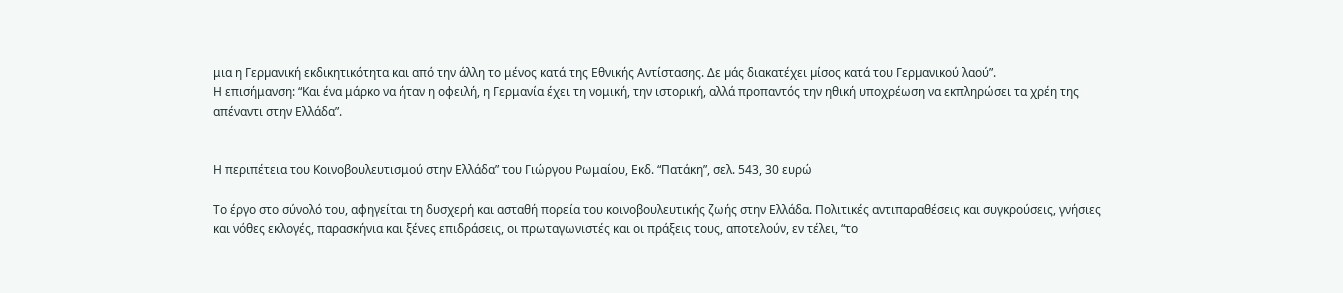μια η Γερµανική εκδικητικότητα και από την άλλη το μένος κατά της Εθνικής Αντίστασης. Δε µάς διακατέχει µίσος κατά του Γερµανικού λαού”.
Η επισήμανση: “Και ένα μάρκο να ήταν η οφειλή, η Γερμανία έχει τη νομική, την ιστορική, αλλά προπαντός την ηθική υποχρέωση να εκπληρώσει τα χρέη της απέναντι στην Ελλάδα”.


Η περιπέτεια του Κοινοβουλευτισμού στην Ελλάδα” του Γιώργου Ρωμαίου, Εκδ. “Πατάκη”, σελ. 543, 30 ευρώ

Το έργο στο σύνολό του, αφηγείται τη δυσχερή και ασταθή πορεία του κοινοβουλευτικής ζωής στην Ελλάδα. Πολιτικές αντιπαραθέσεις και συγκρούσεις, γνήσιες και νόθες εκλογές, παρασκήνια και ξένες επιδράσεις, οι πρωταγωνιστές και οι πράξεις τους, αποτελούν, εν τέλει, “το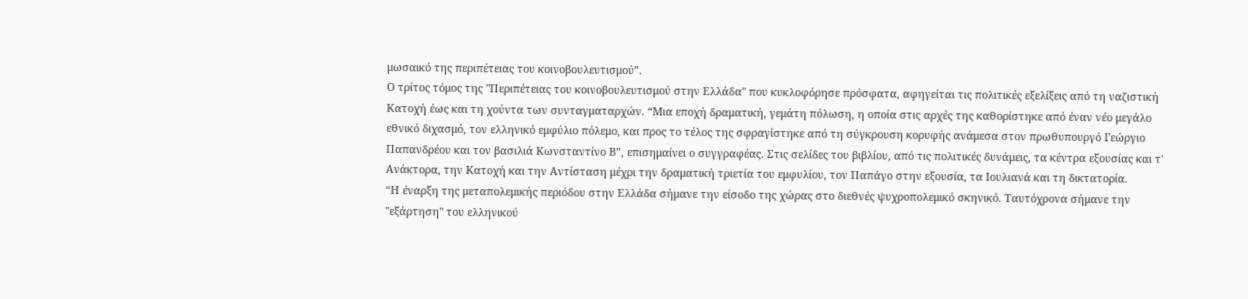μωσαικό της περιπέτειας του κοινοβουλευτισμού”.
Ο τρίτος τόμος της "Περιπέτειας του κοινοβουλευτισμού στην Ελλάδα" που κυκλοφόρησε πρόσφατα, αφηγείται τις πολιτικές εξελίξεις από τη ναζιστική Κατοχή έως και τη χούντα των συνταγματαρχών. “Μια εποχή δραματική, γεμάτη πόλωση, η οποία στις αρχές της καθορίστηκε από έναν νέο μεγάλο εθνικό διχασμό, τον ελληνικό εμφύλιο πόλεμο, και προς το τέλος της σφραγίστηκε από τη σύγκρουση κορυφής ανάμεσα στον πρωθυπουργό Γεώργιο Παπανδρέου και τον βασιλιά Κωνσταντίνο Β”, επισημαίνει ο συγγραφέας. Στις σελίδες του βιβλίου, από τις πολιτικές δυνάμεις, τα κέντρα εξουσίας και τ' Ανάκτορα, την Κατοχή και την Αντίσταση μέχρι την δραματική τριετία του εμφυλίου, τον Παπάγο στην εξουσία, τα Ιουλιανά και τη δικτατορία.
“Η έναρξη της μεταπολεμικής περιόδου στην Ελλάδα σήμανε την είσοδο της χώρας στο διεθνές ψυχροπολεμικό σκηνικό. Ταυτόχρονα σήμανε την "εξάρτηση" του ελληνικού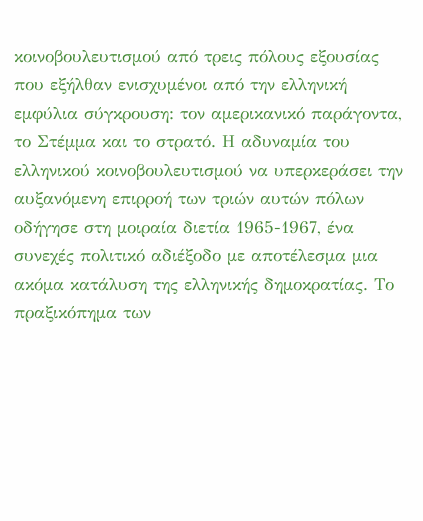κοινοβουλευτισμού από τρεις πόλους εξουσίας που εξήλθαν ενισχυμένοι από την ελληνική εμφύλια σύγκρουση: τον αμερικανικό παράγοντα, το Στέμμα και το στρατό. Η αδυναμία του ελληνικού κοινοβουλευτισμού να υπερκεράσει την αυξανόμενη επιρροή των τριών αυτών πόλων οδήγησε στη μοιραία διετία 1965-1967, ένα συνεχές πολιτικό αδιέξοδο με αποτέλεσμα μια ακόμα κατάλυση της ελληνικής δημοκρατίας. Το πραξικόπημα των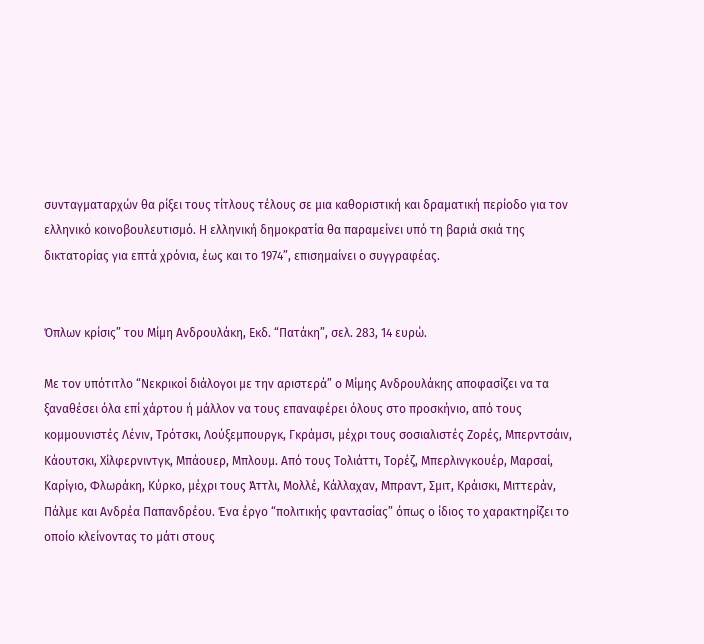συνταγματαρχών θα ρίξει τους τίτλους τέλους σε μια καθοριστική και δραματική περίοδο για τον ελληνικό κοινοβουλευτισμό. Η ελληνική δημοκρατία θα παραμείνει υπό τη βαριά σκιά της δικτατορίας για επτά χρόνια, έως και το 1974”, επισημαίνει ο συγγραφέας.


Όπλων κρίσις” του Μίμη Ανδρουλάκη, Εκδ. “Πατάκη”, σελ. 283, 14 ευρώ.

Με τον υπότιτλο “Νεκρικοί διάλογοι με την αριστερά” ο Μίμης Ανδρουλάκης αποφασίζει να τα ξαναθέσει όλα επί χάρτου ή μάλλον να τους επαναφέρει όλους στο προσκήνιο, από τους κομμουνιστές Λένιν, Τρότσκι, Λούξεμπουργκ, Γκράμσι, μέχρι τους σοσιαλιστές Ζορές, Μπερντσάιν, Κάουτσκι, Χίλφερνιντγκ, Μπάουερ, Μπλουμ. Από τους Τολιάττι, Τορέζ, Μπερλινγκουέρ, Μαρσαί, Καρίγιο, Φλωράκη, Κύρκο, μέχρι τους Άττλι, Μολλέ, Κάλλαχαν, Μπραντ, Σμιτ, Κράισκι, Μιττεράν, Πάλμε και Ανδρέα Παπανδρέου. Ένα έργο “πολιτικής φαντασίας” όπως ο ίδιος το χαρακτηρίζει το οποίο κλείνοντας το μάτι στους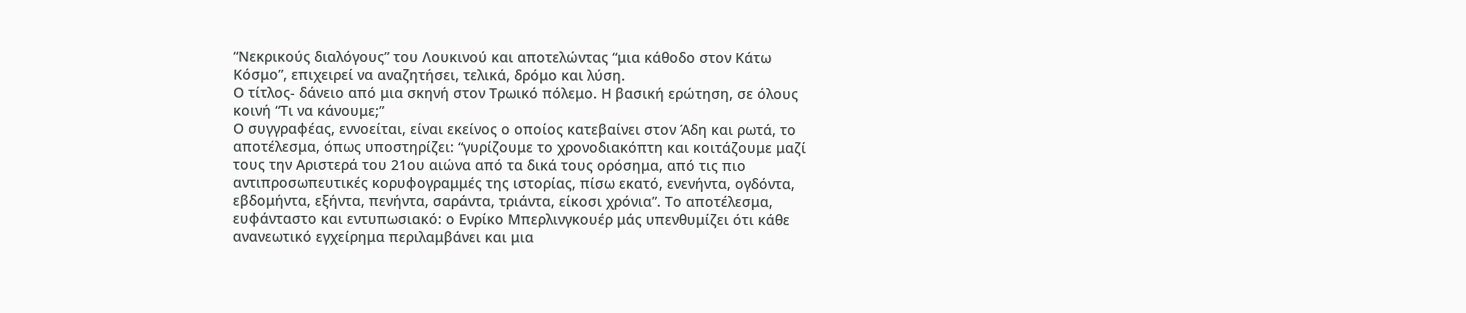“Νεκρικούς διαλόγους” του Λουκινού και αποτελώντας “μια κάθοδο στον Κάτω Κόσμο”, επιχειρεί να αναζητήσει, τελικά, δρόμο και λύση.
Ο τίτλος- δάνειο από μια σκηνή στον Τρωικό πόλεμο. Η βασική ερώτηση, σε όλους κοινή “Τι να κάνουμε;”
Ο συγγραφέας, εννοείται, είναι εκείνος ο οποίος κατεβαίνει στον Άδη και ρωτά, το αποτέλεσμα, όπως υποστηρίζει: “γυρίζουμε το χρονοδιακόπτη και κοιτάζουμε μαζί τους την Αριστερά του 21ου αιώνα από τα δικά τους ορόσημα, από τις πιο αντιπροσωπευτικές κορυφογραμμές της ιστορίας, πίσω εκατό, ενενήντα, ογδόντα, εβδομήντα, εξήντα, πενήντα, σαράντα, τριάντα, είκοσι χρόνια”. Το αποτέλεσμα, ευφάνταστο και εντυπωσιακό: ο Ενρίκο Μπερλινγκουέρ μάς υπενθυμίζει ότι κάθε ανανεωτικό εγχείρημα περιλαμβάνει και μια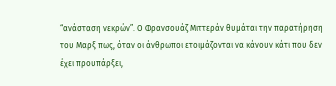“ανάσταση νεκρών”. Ο Φρανσουάζ Μιττεράν θυμάται την παρατήρηση του Μαρξ πως, όταν οι άνθρωποι ετοιμάζονται να κάνουν κάτι που δεν έχει προυπάρξει,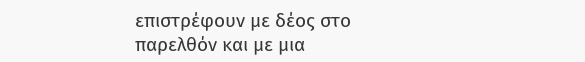επιστρέφουν με δέος στο παρελθόν και με μια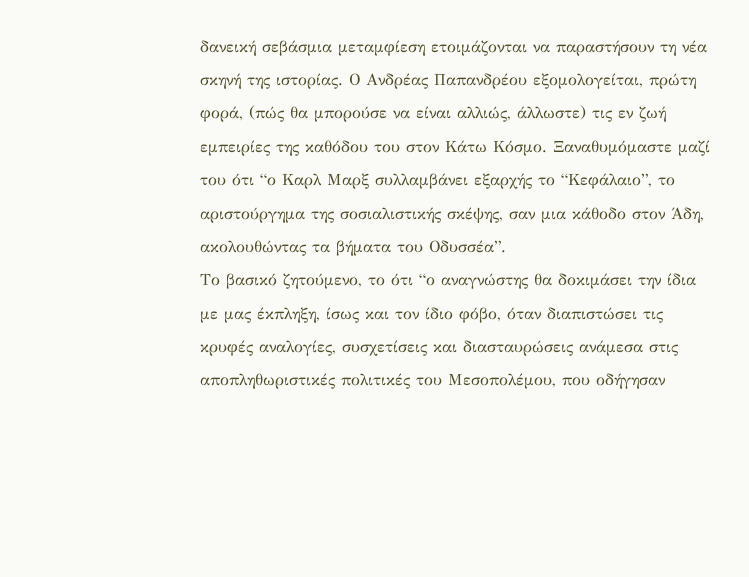δανεική σεβάσμια μεταμφίεση ετοιμάζονται να παραστήσουν τη νέα σκηνή της ιστορίας. Ο Ανδρέας Παπανδρέου εξομολογείται, πρώτη φορά, (πώς θα μπορούσε να είναι αλλιώς, άλλωστε) τις εν ζωή εμπειρίες της καθόδου του στον Κάτω Κόσμο. Ξαναθυμόμαστε μαζί του ότι “ο Καρλ Μαρξ συλλαμβάνει εξαρχής το “Κεφάλαιο”, το αριστούργημα της σοσιαλιστικής σκέψης, σαν μια κάθοδο στον Άδη, ακολουθώντας τα βήματα του Οδυσσέα”.
Το βασικό ζητούμενο, το ότι “ο αναγνώστης θα δοκιμάσει την ίδια με μας έκπληξη, ίσως και τον ίδιο φόβο, όταν διαπιστώσει τις κρυφές αναλογίες, συσχετίσεις και διασταυρώσεις ανάμεσα στις αποπληθωριστικές πολιτικές του Μεσοπολέμου, που οδήγησαν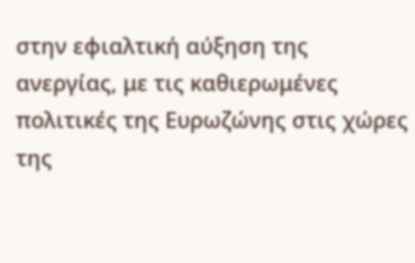στην εφιαλτική αύξηση της ανεργίας, με τις καθιερωμένες πολιτικές της Ευρωζώνης στις χώρες της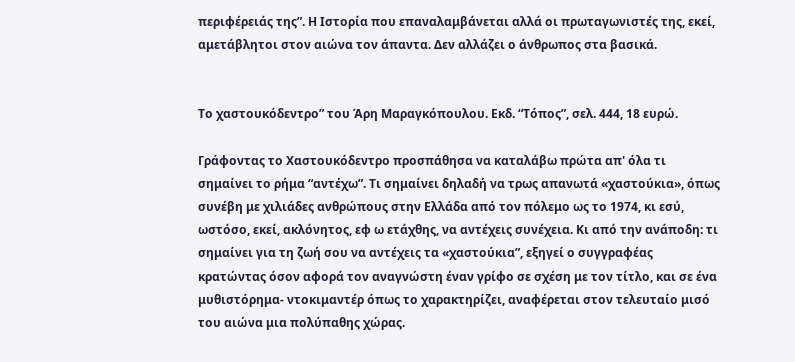περιφέρειάς της”. Η Ιστορία που επαναλαμβάνεται αλλά οι πρωταγωνιστές της, εκεί, αμετάβλητοι στον αιώνα τον άπαντα. Δεν αλλάζει ο άνθρωπος στα βασικά.


Το χαστουκόδεντρο” του Άρη Μαραγκόπουλου. Εκδ. “Τόπος”, σελ. 444, 18 ευρώ.

Γράφοντας το Χαστουκόδεντρο προσπάθησα να καταλάβω πρώτα απ' όλα τι σημαίνει το ρήμα “αντέχω”. Τι σημαίνει δηλαδή να τρως απανωτά «χαστούκια», όπως συνέβη με χιλιάδες ανθρώπους στην Ελλάδα από τον πόλεμο ως το 1974, κι εσύ, ωστόσο, εκεί, ακλόνητος, εφ ω ετάχθης, να αντέχεις συνέχεια. Κι από την ανάποδη: τι σημαίνει για τη ζωή σου να αντέχεις τα «χαστούκια”, εξηγεί ο συγγραφέας κρατώντας όσον αφορά τον αναγνώστη έναν γρίφο σε σχέση με τον τίτλο, και σε ένα μυθιστόρημα- ντοκιμαντέρ όπως το χαρακτηρίζει, αναφέρεται στον τελευταίο μισό του αιώνα μια πολύπαθης χώρας.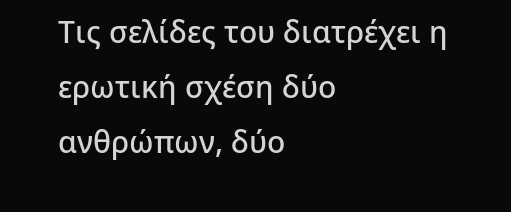Τις σελίδες του διατρέχει η ερωτική σχέση δύο ανθρώπων, δύο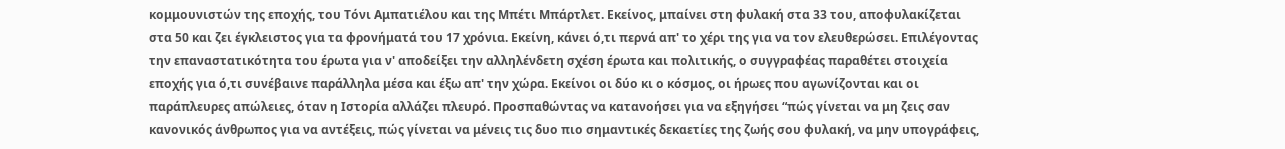κομμουνιστών της εποχής, του Τόνι Αμπατιέλου και της Μπέτι Μπάρτλετ. Εκείνος, μπαίνει στη φυλακή στα 33 του, αποφυλακίζεται στα 50 και ζει έγκλειστος για τα φρονήματά του 17 χρόνια. Εκείνη, κάνει ό,τι περνά απ' το χέρι της για να τον ελευθερώσει. Επιλέγοντας την επαναστατικότητα του έρωτα για ν' αποδείξει την αλληλένδετη σχέση έρωτα και πολιτικής, ο συγγραφέας παραθέτει στοιχεία εποχής για ό,τι συνέβαινε παράλληλα μέσα και έξω απ' την χώρα. Εκείνοι οι δύο κι ο κόσμος, οι ήρωες που αγωνίζονται και οι παράπλευρες απώλειες, όταν η Ιστορία αλλάζει πλευρό. Προσπαθώντας να κατανοήσει για να εξηγήσει “πώς γίνεται να μη ζεις σαν κανονικός άνθρωπος για να αντέξεις, πώς γίνεται να μένεις τις δυο πιο σημαντικές δεκαετίες της ζωής σου φυλακή, να μην υπογράφεις,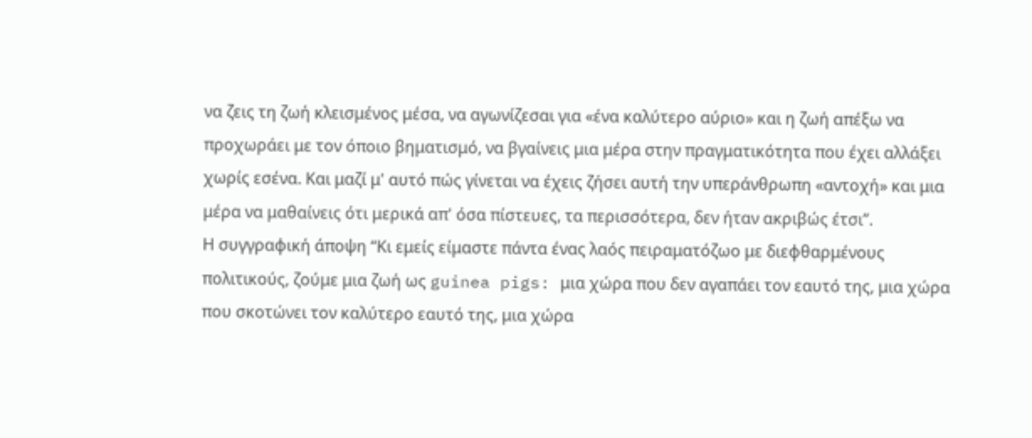να ζεις τη ζωή κλεισμένος μέσα, να αγωνίζεσαι για «ένα καλύτερο αύριο» και η ζωή απέξω να προχωράει με τον όποιο βηματισμό, να βγαίνεις μια μέρα στην πραγματικότητα που έχει αλλάξει χωρίς εσένα. Και μαζί μ' αυτό πώς γίνεται να έχεις ζήσει αυτή την υπεράνθρωπη «αντοχή» και μια μέρα να μαθαίνεις ότι μερικά απ' όσα πίστευες, τα περισσότερα, δεν ήταν ακριβώς έτσι”.
Η συγγραφική άποψη “Κι εμείς είμαστε πάντα ένας λαός πειραματόζωο με διεφθαρμένους πολιτικούς, ζούμε μια ζωή ως guinea pigs: μια χώρα που δεν αγαπάει τον εαυτό της, μια χώρα που σκοτώνει τον καλύτερο εαυτό της, μια χώρα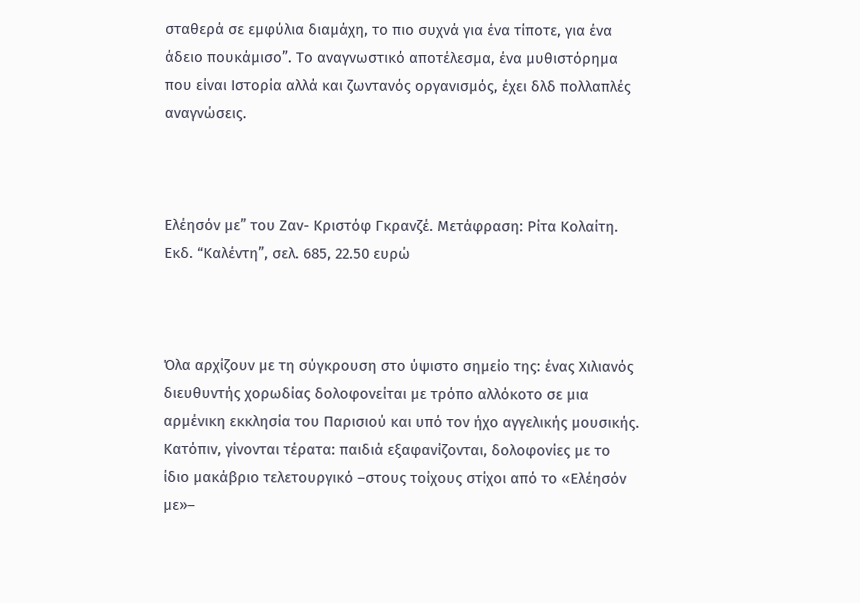σταθερά σε εμφύλια διαμάχη, το πιο συχνά για ένα τίποτε, για ένα άδειο πουκάμισο”. Το αναγνωστικό αποτέλεσμα, ένα μυθιστόρημα που είναι Ιστορία αλλά και ζωντανός οργανισμός, έχει δλδ πολλαπλές αναγνώσεις.



Ελέησόν με” του Ζαν- Κριστόφ Γκρανζέ. Μετάφραση: Ρίτα Κολαίτη. Εκδ. “Καλέντη”, σελ. 685, 22.50 ευρώ



Όλα αρχίζουν με τη σύγκρουση στο ύψιστο σημείο της: ένας Χιλιανός διευθυντής χορωδίας δολοφονείται με τρόπο αλλόκοτο σε μια αρμένικη εκκλησία του Παρισιού και υπό τον ήχο αγγελικής μουσικής. Κατόπιν, γίνονται τέρατα: παιδιά εξαφανίζονται, δολοφονίες με το ίδιο μακάβριο τελετουργικό –στους τοίχους στίχοι από το «Ελέησόν με»–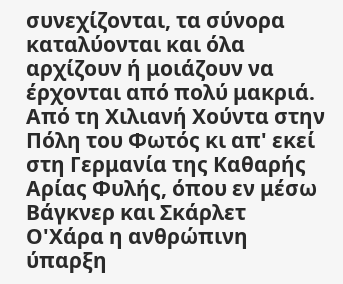συνεχίζονται, τα σύνορα καταλύονται και όλα αρχίζουν ή μοιάζουν να έρχονται από πολύ μακριά. Από τη Χιλιανή Χούντα στην Πόλη του Φωτός κι απ' εκεί στη Γερμανία της Καθαρής Αρίας Φυλής, όπου εν μέσω Βάγκνερ και Σκάρλετ Ο'Χάρα η ανθρώπινη ύπαρξη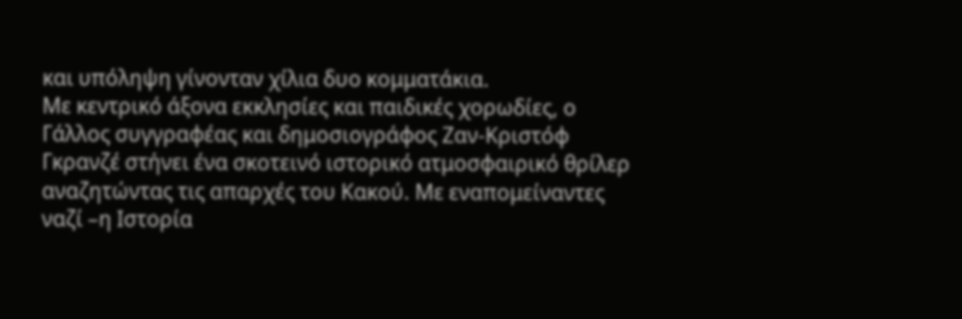και υπόληψη γίνονταν χίλια δυο κομματάκια.
Με κεντρικό άξονα εκκλησίες και παιδικές χορωδίες, ο Γάλλος συγγραφέας και δημοσιογράφος Ζαν-Κριστόφ Γκρανζέ στήνει ένα σκοτεινό ιστορικό ατμοσφαιρικό θρίλερ αναζητώντας τις απαρχές του Κακού. Με εναπομείναντες ναζί –η Ιστορία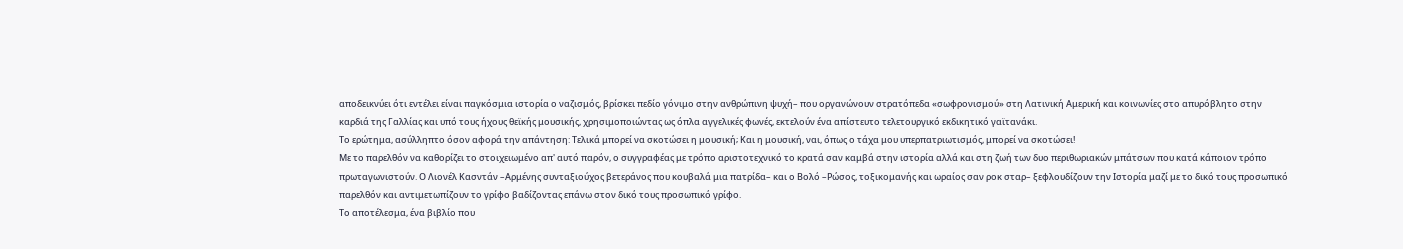αποδεικνύει ότι εντέλει είναι παγκόσμια ιστορία ο ναζισμός, βρίσκει πεδίο γόνιμο στην ανθρώπινη ψυχή– που οργανώνουν στρατόπεδα «σωφρονισμού» στη Λατινική Αμερική και κοινωνίες στο απυρόβλητο στην καρδιά της Γαλλίας και υπό τους ήχους θεϊκής μουσικής, χρησιμοποιώντας ως όπλα αγγελικές φωνές, εκτελούν ένα απίστευτο τελετουργικό εκδικητικό γαϊτανάκι.
Το ερώτημα, ασύλληπτο όσον αφορά την απάντηση: Τελικά μπορεί να σκοτώσει η μουσική; Και η μουσική, ναι, όπως ο τάχα μου υπερπατριωτισμός, μπορεί να σκοτώσει!
Με το παρελθόν να καθορίζει το στοιχειωμένο απ' αυτό παρόν, ο συγγραφέας με τρόπο αριστοτεχνικό το κρατά σαν καμβά στην ιστορία αλλά και στη ζωή των δυο περιθωριακών μπάτσων που κατά κάποιον τρόπο πρωταγωνιστούν. Ο Λιονέλ Κασντάν –Αρμένης συνταξιούχος βετεράνος που κουβαλά μια πατρίδα– και ο Βολό –Ρώσος, τοξικομανής και ωραίος σαν ροκ σταρ– ξεφλουδίζουν την Ιστορία μαζί με το δικό τους προσωπικό παρελθόν και αντιμετωπίζουν το γρίφο βαδίζοντας επάνω στον δικό τους προσωπικό γρίφο.
Το αποτέλεσμα, ένα βιβλίο που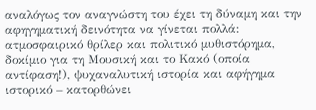αναλόγως τον αναγνώστη του έχει τη δύναμη και την αφηγηματική δεινότητα να γίνεται πολλά: ατμοσφαιρικό θρίλερ και πολιτικό μυθιστόρημα, δοκίμιο για τη Μουσική και το Κακό (οποία αντίφαση!), ψυχαναλυτική ιστορία και αφήγημα ιστορικό – κατορθώνει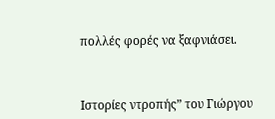πολλές φορές να ξαφνιάσει.



Ιστορίες ντροπής” του Γιώργου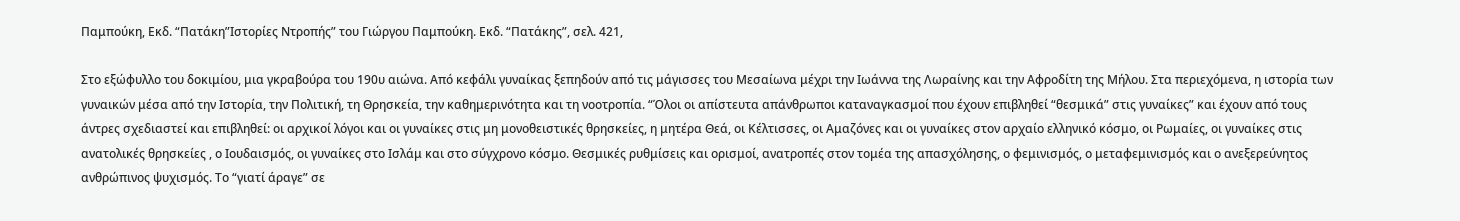Παμπούκη, Εκδ. “Πατάκη”Ιστορίες Ντροπής” του Γιώργου Παμπούκη. Εκδ. “Πατάκης”, σελ. 421,

Στο εξώφυλλο του δοκιμίου, μια γκραβούρα του 190υ αιώνα. Από κεφάλι γυναίκας ξεπηδούν από τις μάγισσες του Μεσαίωνα μέχρι την Ιωάννα της Λωραίνης και την Αφροδίτη της Μήλου. Στα περιεχόμενα, η ιστορία των γυναικών μέσα από την Ιστορία, την Πολιτική, τη Θρησκεία, την καθημερινότητα και τη νοοτροπία. “Όλοι οι απίστευτα απάνθρωποι καταναγκασμοί που έχουν επιβληθεί “θεσμικά” στις γυναίκες” και έχουν από τους άντρες σχεδιαστεί και επιβληθεί: οι αρχικοί λόγοι και οι γυναίκες στις μη μονοθειστικές θρησκείες, η μητέρα Θεά, οι Κέλτισσες, οι Αμαζόνες και οι γυναίκες στον αρχαίο ελληνικό κόσμο, οι Ρωμαίες, οι γυναίκες στις ανατολικές θρησκείες , ο Ιουδαισμός, οι γυναίκες στο Ισλάμ και στο σύγχρονο κόσμο. Θεσμικές ρυθμίσεις και ορισμοί, ανατροπές στον τομέα της απασχόλησης, ο φεμινισμός, ο μεταφεμινισμός και ο ανεξερεύνητος ανθρώπινος ψυχισμός. Το “γιατί άραγε” σε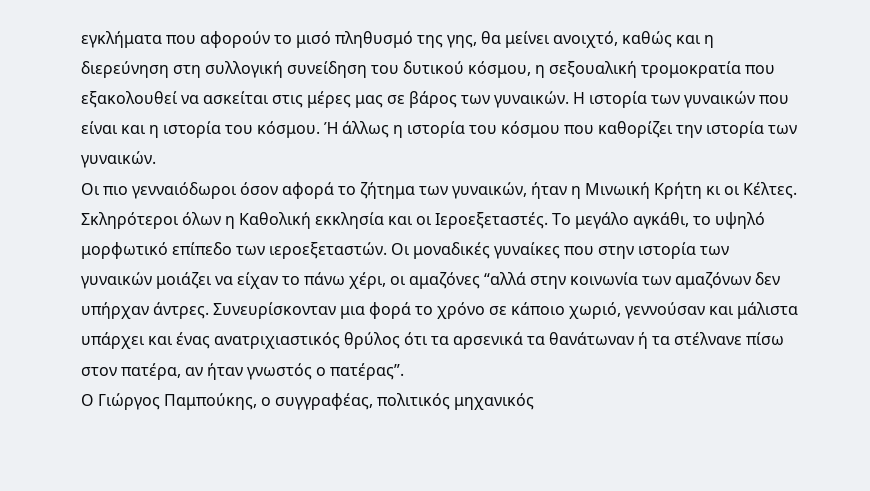εγκλήματα που αφορούν το μισό πληθυσμό της γης, θα μείνει ανοιχτό, καθώς και η διερεύνηση στη συλλογική συνείδηση του δυτικού κόσμου, η σεξουαλική τρομοκρατία που εξακολουθεί να ασκείται στις μέρες μας σε βάρος των γυναικών. Η ιστορία των γυναικών που είναι και η ιστορία του κόσμου. Ή άλλως η ιστορία του κόσμου που καθορίζει την ιστορία των γυναικών.
Οι πιο γενναιόδωροι όσον αφορά το ζήτημα των γυναικών, ήταν η Μινωική Κρήτη κι οι Κέλτες. Σκληρότεροι όλων η Καθολική εκκλησία και οι Ιεροεξεταστές. Το μεγάλο αγκάθι, το υψηλό μορφωτικό επίπεδο των ιεροεξεταστών. Οι μοναδικές γυναίκες που στην ιστορία των γυναικών μοιάζει να είχαν το πάνω χέρι, οι αμαζόνες “αλλά στην κοινωνία των αμαζόνων δεν υπήρχαν άντρες. Συνευρίσκονταν μια φορά το χρόνο σε κάποιο χωριό, γεννούσαν και μάλιστα υπάρχει και ένας ανατριχιαστικός θρύλος ότι τα αρσενικά τα θανάτωναν ή τα στέλνανε πίσω στον πατέρα, αν ήταν γνωστός ο πατέρας”.
Ο Γιώργος Παμπούκης, ο συγγραφέας, πολιτικός μηχανικός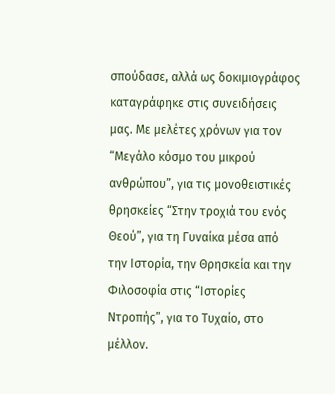σπούδασε, αλλά ως δοκιμιογράφος καταγράφηκε στις συνειδήσεις μας. Με μελέτες χρόνων για τον “Μεγάλο κόσμο του μικρού ανθρώπου”, για τις μονοθειστικές θρησκείες “Στην τροχιά του ενός Θεού”, για τη Γυναίκα μέσα από την Ιστορία, την Θρησκεία και την Φιλοσοφία στις “Ιστορίες Ντροπής”, για το Τυχαίο, στο μέλλον.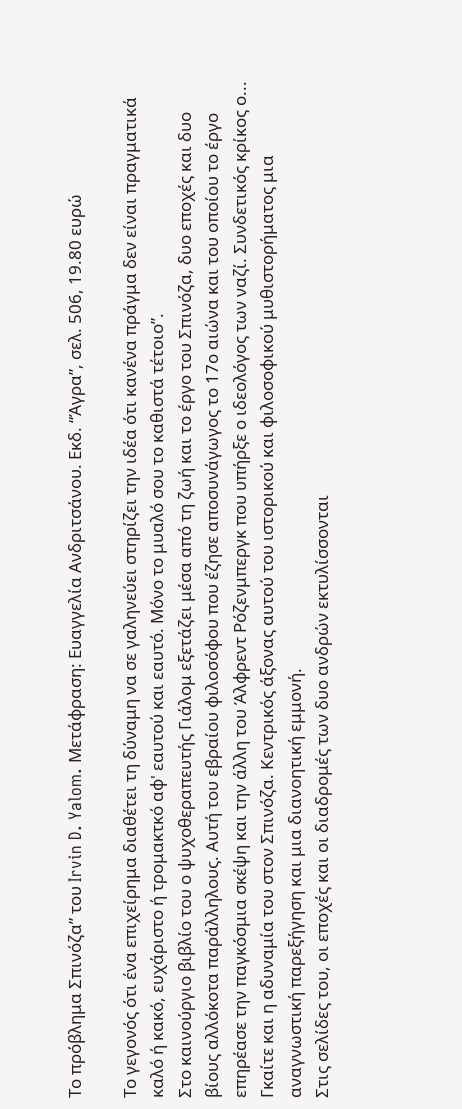Το πρόβλημα Σπινόζα” του Irvin D. Yalom. Μετάφραση: Ευαγγελία Ανδριτσάνου. Εκδ. “Άγρα”, σελ. 506, 19.80 ευρώ

Το γεγονός ότι ένα επιχείρημα διαθέτει τη δύναμη να σε γαληνεύει στηρίζει την ιδέα ότι κανένα πράγμα δεν είναι πραγματικά καλό ή κακό, ευχάριστο ή τρομακτκό αφ' εαυτού και εαυτό. Μόνο το μυαλό σου το καθιστά τέτοιο”.
Στο καινούργιο βιβλίο του ο ψυχοθεραπευτής Γιάλομ εξετάζει μέσα από τη ζωή και το έργο του Σπινόζα, δυο εποχές και δυο βίους αλλόκοτα παράλληλους. Αυτή του εβραίου φιλοσόφου που έζησε αποσυνάγωγος το 17ο αιώνα και του οποίου το έργο επηρέασε την παγκόσμια σκέψη και την άλλη του Άλφρεντ Ρόζενμπεργκ που υπήρξε ο ιδεολόγος των ναζί. Συνδετικός κρίκος ο... Γκαίτε και η αδυναμία του στον Σπινόζα. Κεντρικός άξονας αυτού του ιστορικού και φιλοσοφικού μυθιστορήματος μια αναγνωστική παρεξήγηση και μια διανοητική εμμονή.
Στις σελίδες του, οι εποχές και οι διαδρομές των δυο ανδρών εκτυλίσσονται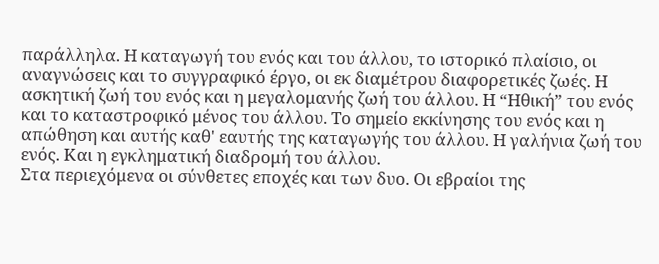παράλληλα. Η καταγωγή του ενός και του άλλου, το ιστορικό πλαίσιο, οι αναγνώσεις και το συγγραφικό έργο, οι εκ διαμέτρου διαφορετικές ζωές. Η ασκητική ζωή του ενός και η μεγαλομανής ζωή του άλλου. Η “Ηθική” του ενός και το καταστροφικό μένος του άλλου. Το σημείο εκκίνησης του ενός και η απώθηση και αυτής καθ' εαυτής της καταγωγής του άλλου. Η γαλήνια ζωή του ενός. Και η εγκληματική διαδρομή του άλλου.
Στα περιεχόμενα οι σύνθετες εποχές και των δυο. Οι εβραίοι της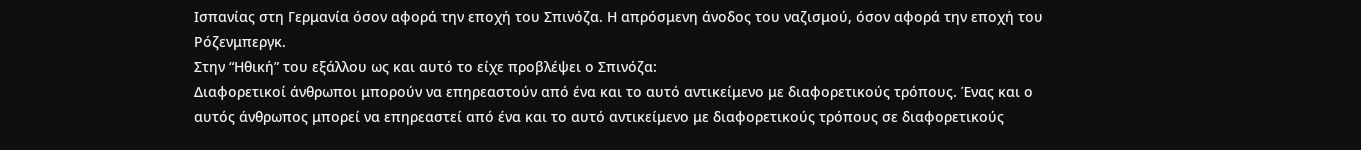Ισπανίας στη Γερμανία όσον αφορά την εποχή του Σπινόζα. Η απρόσμενη άνοδος του ναζισμού, όσον αφορά την εποχή του Ρόζενμπεργκ.
Στην “Ηθική” του εξάλλου ως και αυτό το είχε προβλέψει ο Σπινόζα:
Διαφορετικοί άνθρωποι μπορούν να επηρεαστούν από ένα και το αυτό αντικείμενο με διαφορετικούς τρόπους. Ένας και ο αυτός άνθρωπος μπορεί να επηρεαστεί από ένα και το αυτό αντικείμενο με διαφορετικούς τρόπους σε διαφορετικούς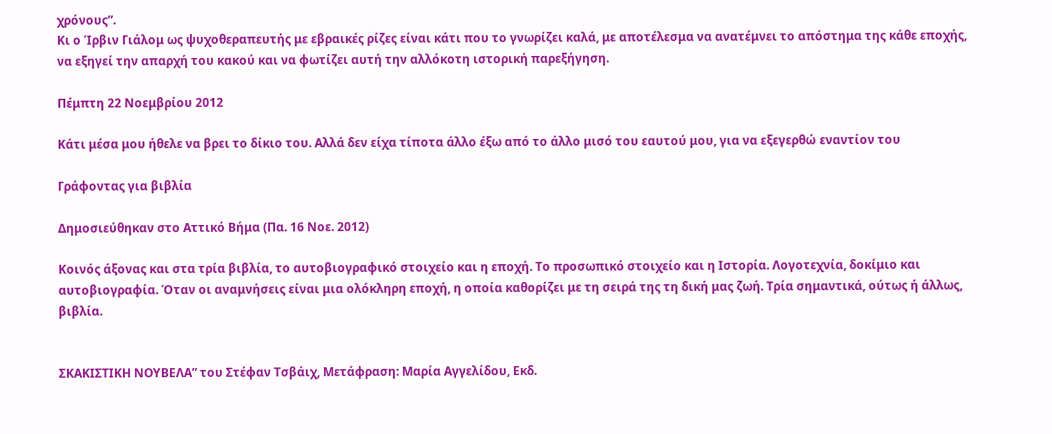χρόνους”.
Κι ο Ίρβιν Γιάλομ ως ψυχοθεραπευτής με εβραικές ρίζες είναι κάτι που το γνωρίζει καλά, με αποτέλεσμα να ανατέμνει το απόστημα της κάθε εποχής, να εξηγεί την απαρχή του κακού και να φωτίζει αυτή την αλλόκοτη ιστορική παρεξήγηση.

Πέμπτη 22 Νοεμβρίου 2012

Κάτι μέσα μου ήθελε να βρει το δίκιο του. Αλλά δεν είχα τίποτα άλλο έξω από το άλλο μισό του εαυτού μου, για να εξεγερθώ εναντίον του

Γράφοντας για βιβλία

Δημοσιεύθηκαν στο Αττικό Βήμα (Πα. 16 Νοε. 2012)

Κοινός άξονας και στα τρία βιβλία, το αυτοβιογραφικό στοιχείο και η εποχή. Το προσωπικό στοιχείο και η Ιστορία. Λογοτεχνία, δοκίμιο και αυτοβιογραφία. Όταν οι αναμνήσεις είναι μια ολόκληρη εποχή, η οποία καθορίζει με τη σειρά της τη δική μας ζωή. Τρία σημαντικά, ούτως ή άλλως, βιβλία.


ΣΚΑΚΙΣΤΙΚΗ ΝΟΥΒΕΛΑ” του Στέφαν Τσβάιχ, Μετάφραση: Μαρία Αγγελίδου, Εκδ.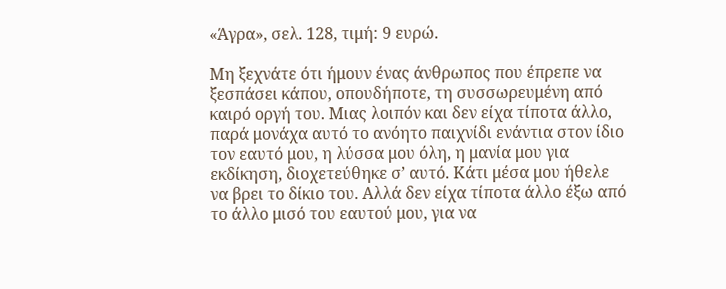«Άγρα», σελ. 128, τιμή: 9 ευρώ.

Μη ξεχνάτε ότι ήμουν ένας άνθρωπος που έπρεπε να ξεσπάσει κάπου, οπουδήποτε, τη συσσωρευμένη από καιρό οργή του. Μιας λοιπόν και δεν είχα τίποτα άλλο, παρά μονάχα αυτό το ανόητο παιχνίδι ενάντια στον ίδιο τον εαυτό μου, η λύσσα μου όλη, η μανία μου για εκδίκηση, διοχετεύθηκε σ’ αυτό. Κάτι μέσα μου ήθελε να βρει το δίκιο του. Αλλά δεν είχα τίποτα άλλο έξω από το άλλο μισό του εαυτού μου, για να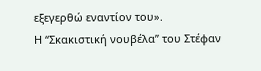εξεγερθώ εναντίον του».
Η “Σκακιστική νουβέλα” του Στέφαν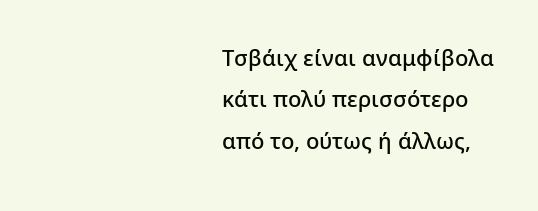Τσβάιχ είναι αναμφίβολα κάτι πολύ περισσότερο από το, ούτως ή άλλως,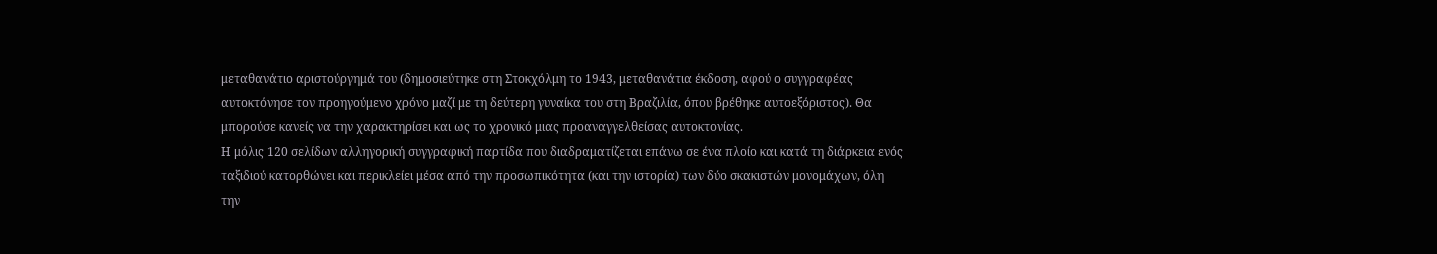μεταθανάτιο αριστούργημά του (δημοσιεύτηκε στη Στοκχόλμη το 1943, μεταθανάτια έκδοση, αφού ο συγγραφέας αυτοκτόνησε τον προηγούμενο χρόνο μαζί με τη δεύτερη γυναίκα του στη Βραζιλία, όπου βρέθηκε αυτοεξόριστος). Θα μπορούσε κανείς να την χαρακτηρίσει και ως το χρονικό μιας προαναγγελθείσας αυτοκτονίας.
Η μόλις 120 σελίδων αλληγορική συγγραφική παρτίδα που διαδραματίζεται επάνω σε ένα πλοίο και κατά τη διάρκεια ενός ταξιδιού κατορθώνει και περικλείει μέσα από την προσωπικότητα (και την ιστορία) των δύο σκακιστών μονομάχων, όλη την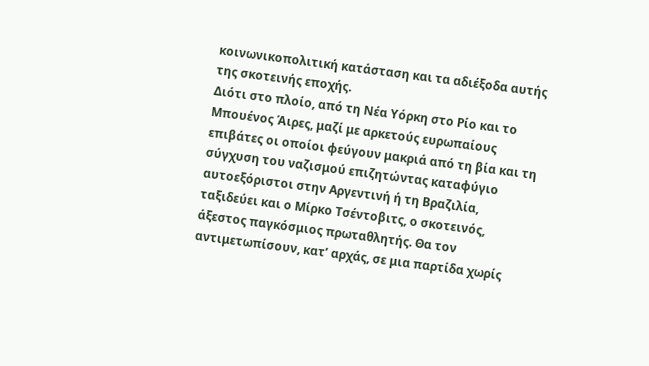κοινωνικοπολιτική κατάσταση και τα αδιέξοδα αυτής της σκοτεινής εποχής.
Διότι στο πλοίο, από τη Νέα Υόρκη στο Ρίο και το Μπουένος Άιρες, μαζί με αρκετούς ευρωπαίους επιβάτες οι οποίοι φεύγουν μακριά από τη βία και τη σύγχυση του ναζισμού επιζητώντας καταφύγιο αυτοεξόριστοι στην Αργεντινή ή τη Βραζιλία, ταξιδεύει και ο Μίρκο Τσέντοβιτς, ο σκοτεινός, άξεστος παγκόσμιος πρωταθλητής. Θα τον αντιμετωπίσουν, κατ’ αρχάς, σε μια παρτίδα χωρίς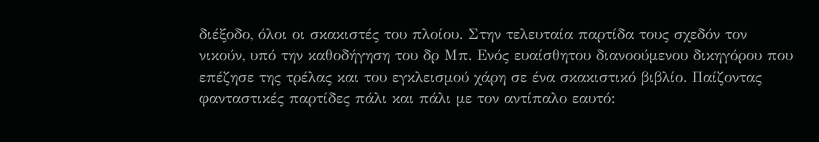διέξοδο, όλοι οι σκακιστές του πλοίου. Στην τελευταία παρτίδα τους σχεδόν τον νικούν, υπό την καθοδήγηση του δρ Μπ. Ενός ευαίσθητου διανοούμενου δικηγόρου που επέζησε της τρέλας και του εγκλεισμού χάρη σε ένα σκακιστικό βιβλίο. Παίζοντας φανταστικές παρτίδες πάλι και πάλι με τον αντίπαλο εαυτό: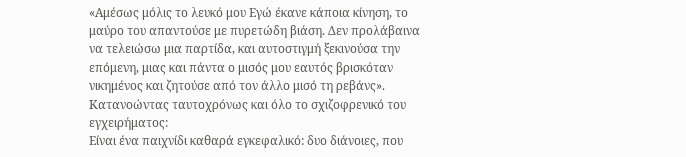«Αμέσως μόλις το λευκό μου Εγώ έκανε κάποια κίνηση, το μαύρο του απαντούσε με πυρετώδη βιάση. Δεν προλάβαινα να τελειώσω μια παρτίδα, και αυτοστιγμή ξεκινούσα την επόμενη, μιας και πάντα ο μισός μου εαυτός βρισκόταν νικημένος και ζητούσε από τον άλλο μισό τη ρεβάνς».
Κατανοώντας ταυτοχρόνως και όλο το σχιζοφρενικό του εγχειρήματος:
Είναι ένα παιχνίδι καθαρά εγκεφαλικό: δυο διάνοιες, που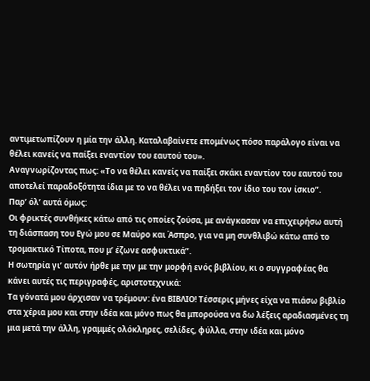αντιμετωπίζουν η μία την άλλη. Καταλαβαίνετε επομένως πόσο παράλογο είναι να θέλει κανείς να παίξει εναντίον του εαυτού του».
Αναγνωρίζοντας πως: «Το να θέλει κανείς να παίξει σκάκι εναντίον του εαυτού του αποτελεί παραδοξότητα ίδια με το να θέλει να πηδήξει τον ίδιο του τον ίσκιο”.
Παρ’ όλ’ αυτά όμως:
Οι φρικτές συνθήκες κάτω από τις οποίες ζούσα, με ανάγκασαν να επιχειρήσω αυτή τη διάσπαση του Εγώ μου σε Μαύρο και Άσπρο, για να μη συνθλιβώ κάτω από το τρομακτικό Τίποτα, που μ’ έζωνε ασφυκτικά”.
Η σωτηρία γι’ αυτόν ήρθε με την με την μορφή ενός βιβλίου, κι ο συγγραφέας θα κάνει αυτές τις περιγραφές, αριστοτεχνικά:
Τα γόνατά μου άρχισαν να τρέμουν: ένα ΒΙΒΛΙΟ! Τέσσερις μήνες είχα να πιάσω βιβλίο στα χέρια μου και στην ιδέα και μόνο πως θα μπορούσα να δω λέξεις αραδιασμένες τη μια μετά την άλλη, γραμμές ολόκληρες, σελίδες, φύλλα, στην ιδέα και μόνο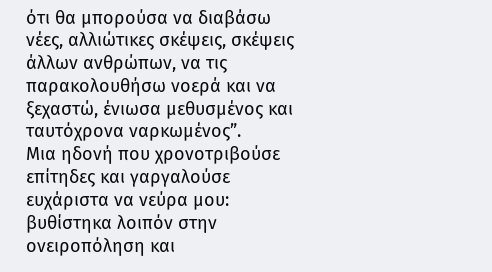ότι θα μπορούσα να διαβάσω νέες, αλλιώτικες σκέψεις, σκέψεις άλλων ανθρώπων, να τις παρακολουθήσω νοερά και να ξεχαστώ, ένιωσα μεθυσμένος και ταυτόχρονα ναρκωμένος”.
Μια ηδονή που χρονοτριβούσε επίτηδες και γαργαλούσε ευχάριστα να νεύρα μου: βυθίστηκα λοιπόν στην ονειροπόληση και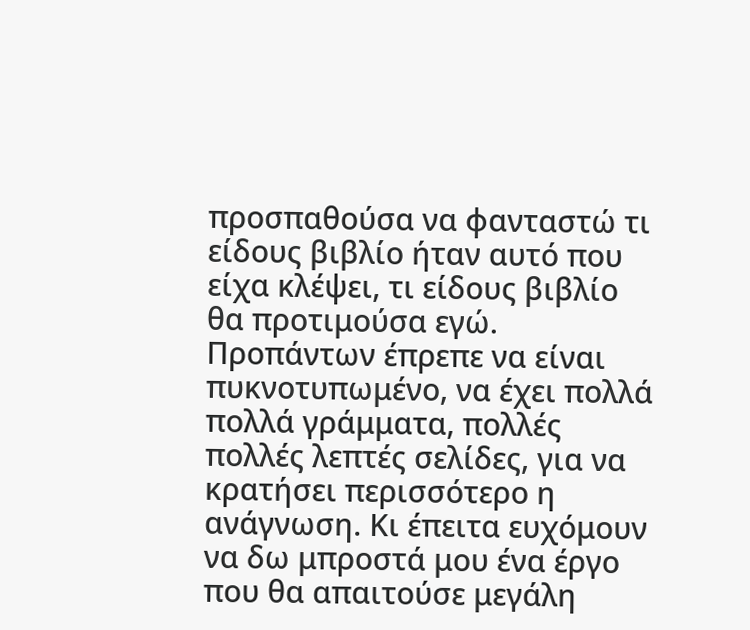προσπαθούσα να φανταστώ τι είδους βιβλίο ήταν αυτό που είχα κλέψει, τι είδους βιβλίο θα προτιμούσα εγώ. Προπάντων έπρεπε να είναι πυκνοτυπωμένο, να έχει πολλά πολλά γράμματα, πολλές πολλές λεπτές σελίδες, για να κρατήσει περισσότερο η ανάγνωση. Κι έπειτα ευχόμουν να δω μπροστά μου ένα έργο που θα απαιτούσε μεγάλη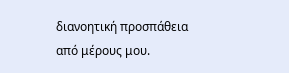διανοητική προσπάθεια από μέρους μου.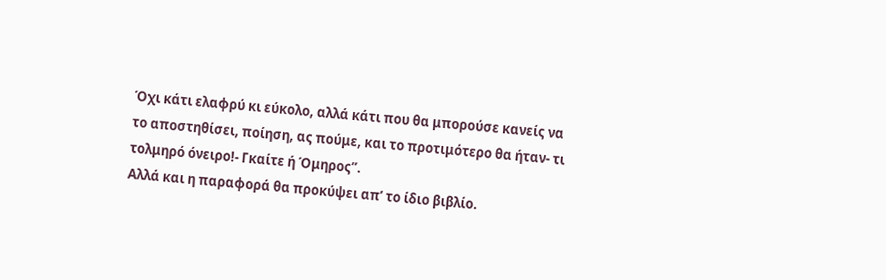Όχι κάτι ελαφρύ κι εύκολο, αλλά κάτι που θα μπορούσε κανείς να το αποστηθίσει, ποίηση, ας πούμε, και το προτιμότερο θα ήταν- τι τολμηρό όνειρο!- Γκαίτε ή Όμηρος”.
Αλλά και η παραφορά θα προκύψει απ’ το ίδιο βιβλίο.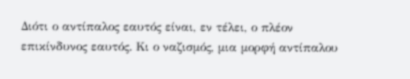Διότι ο αντίπαλος εαυτός είναι, εν τέλει, ο πλέον επικίνδυνος εαυτός. Κι ο ναζισμός, μια μορφή αντίπαλου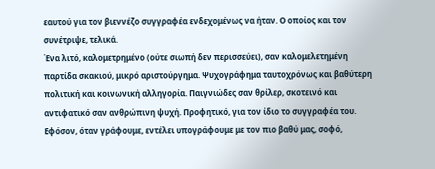εαυτού για τον βιεννέζο συγγραφέα ενδεχομένως να ήταν. Ο οποίος και τον συνέτριψε, τελικά.
Ένα λιτό, καλομετρημένο (ούτε σιωπή δεν περισσεύει), σαν καλομελετημένη παρτίδα σκακιού, μικρό αριστούργημα. Ψυχογράφημα ταυτοχρόνως και βαθύτερη πολιτική και κοινωνική αλληγορία. Παιγνιώδες σαν θρίλερ, σκοτεινό και αντιφατικό σαν ανθρώπινη ψυχή. Προφητικό, για τον ίδιο το συγγραφέα του. Εφόσον, όταν γράφουμε, εντέλει υπογράφουμε με τον πιο βαθύ μας, σοφό,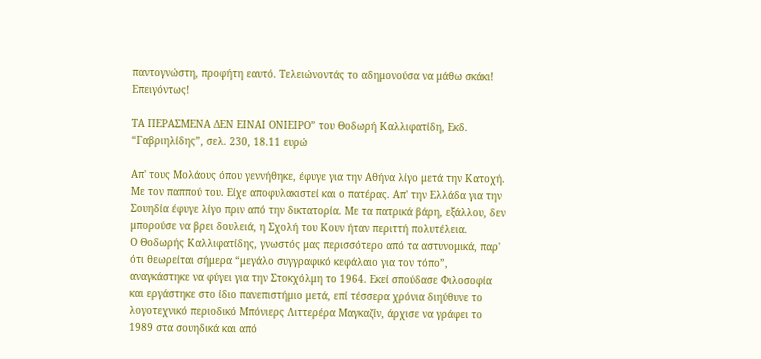παντογνώστη, προφήτη εαυτό. Τελειώνοντάς το αδημονούσα να μάθω σκάκι! Επειγόντως!

ΤΑ ΠΕΡΑΣΜΕΝΑ ΔΕΝ ΕΙΝΑΙ ΟΝΙΕΙΡΟ” του Θοδωρή Καλλιφατίδη, Εκδ. “Γαβριηλίδης”, σελ. 230, 18.11 ευρώ

Απ' τους Μολάους όπου γεννήθηκε, έφυγε για την Αθήνα λίγο μετά την Κατοχή. Με τον παππού του. Είχε αποφυλακιστεί και ο πατέρας. Απ' την Ελλάδα για την Σουηδία έφυγε λίγο πριν από την δικτατορία. Με τα πατρικά βάρη, εξάλλου, δεν μπορούσε να βρει δουλειά, η Σχολή του Κουν ήταν περιττή πολυτέλεια.
Ο Θοδωρής Καλλιφατίδης, γνωστός μας περισσότερο από τα αστυνομικά, παρ' ότι θεωρείται σήμερα “μεγάλο συγγραφικό κεφάλαιο για τον τόπο”, αναγκάστηκε να φύγει για την Στοκχόλμη το 1964. Εκεί σπούδασε Φιλοσοφία και εργάστηκε στο ίδιο πανεπιστήμιο μετά, επί τέσσερα χρόνια διηύθυνε το λογοτεχνικό περιοδικό Μπόνιερς Λιττερέρα Μαγκαζίν, άρχισε να γράφει το 1989 στα σουηδικά και από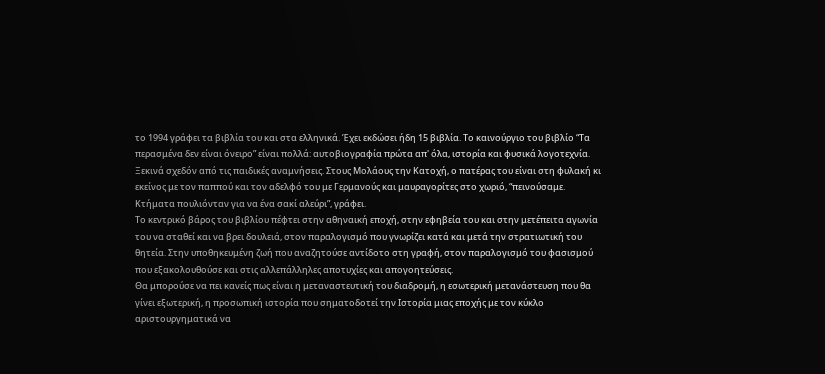το 1994 γράφει τα βιβλία του και στα ελληνικά. Έχει εκδώσει ήδη 15 βιβλία. Το καινούργιο του βιβλίο “Τα περασμένα δεν είναι όνειρο” είναι πολλά: αυτοβιογραφία πρώτα απ' όλα, ιστορία και φυσικά λογοτεχνία.
Ξεκινά σχεδόν από τις παιδικές αναμνήσεις. Στους Μολάους την Κατοχή, ο πατέρας του είναι στη φυλακή κι εκείνος με τον παππού και τον αδελφό του με Γερμανούς και μαυραγορίτες στο χωριό, “πεινούσαμε. Κτήματα πουλιόνταν για να ένα σακί αλεύρι”, γράφει.
Το κεντρικό βάρος του βιβλίου πέφτει στην αθηναική εποχή, στην εφηβεία του και στην μετέπειτα αγωνία του να σταθεί και να βρει δουλειά, στον παραλογισμό που γνωρίζει κατά και μετά την στρατιωτική του θητεία. Στην υποθηκευμένη ζωή που αναζητούσε αντίδοτο στη γραφή, στον παραλογισμό του φασισμού που εξακολουθούσε και στις αλλεπάλληλες αποτυχίες και απογοητεύσεις.
Θα μπορούσε να πει κανείς πως είναι η μεταναστευτική του διαδρομή, η εσωτερική μετανάστευση που θα γίνει εξωτερική, η προσωπική ιστορία που σηματοδοτεί την Ιστορία μιας εποχής με τον κύκλο αριστουργηματικά να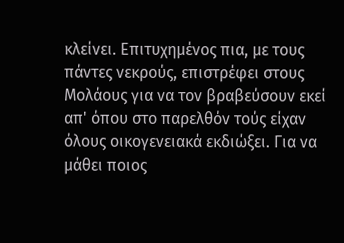κλείνει. Επιτυχημένος πια, με τους πάντες νεκρούς, επιστρέφει στους Μολάους για να τον βραβεύσουν εκεί απ' όπου στο παρελθόν τούς είχαν όλους οικογενειακά εκδιώξει. Για να μάθει ποιος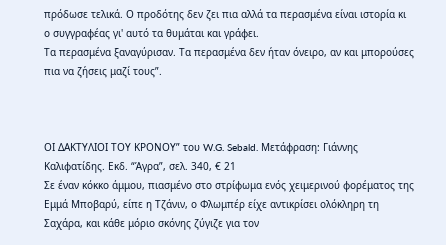πρόδωσε τελικά. Ο προδότης δεν ζει πια αλλά τα περασμένα είναι ιστορία κι ο συγγραφέας γι' αυτό τα θυμάται και γράφει.
Τα περασμένα ξαναγύρισαν. Τα περασμένα δεν ήταν όνειρο, αν και μπορούσες πια να ζήσεις μαζί τους”.



ΟΙ ΔΑΚΤΥΛΙΟΙ ΤΟΥ ΚΡΟΝΟΥ” του W.G. Sebald. Μετάφραση: Γιάννης Καλιφατίδης. Εκδ. “Άγρα”, σελ. 340, € 21
Σε έναν κόκκο άμμου, πιασμένο στο στρίφωμα ενός χειμερινού φορέματος της Εμμά Μποβαρύ, είπε η Τζάνιν, ο Φλωμπέρ είχε αντικρίσει ολόκληρη τη Σαχάρα, και κάθε μόριο σκόνης ζύγιζε για τον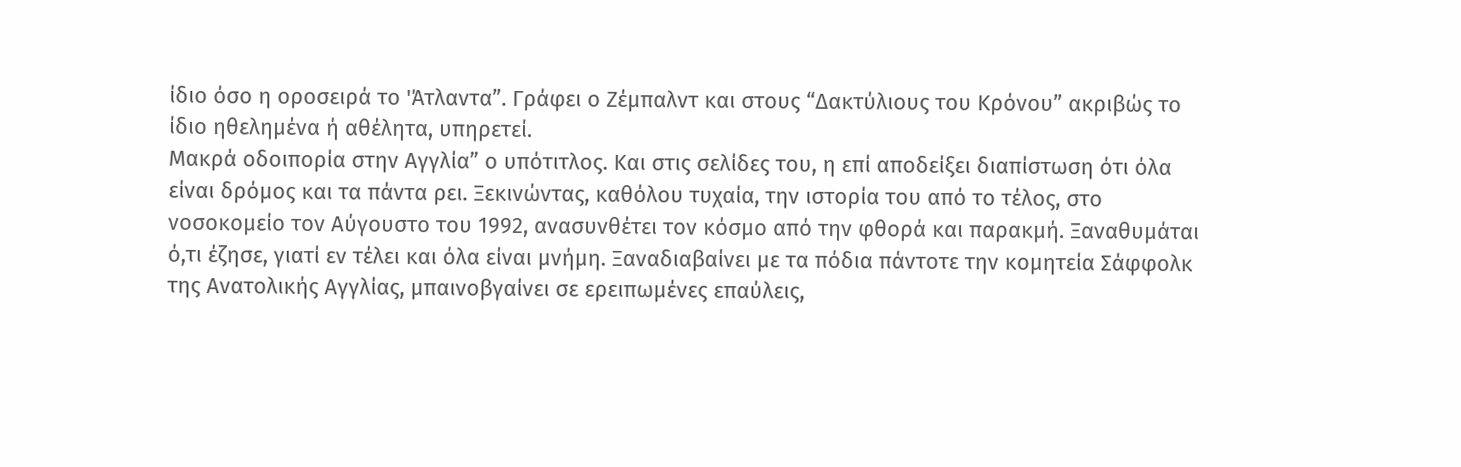ίδιο όσο η οροσειρά το 'Άτλαντα”. Γράφει ο Ζέμπαλντ και στους “Δακτύλιους του Κρόνου” ακριβώς το ίδιο ηθελημένα ή αθέλητα, υπηρετεί.
Μακρά οδοιπορία στην Αγγλία” ο υπότιτλος. Και στις σελίδες του, η επί αποδείξει διαπίστωση ότι όλα είναι δρόμος και τα πάντα ρει. Ξεκινώντας, καθόλου τυχαία, την ιστορία του από το τέλος, στο νοσοκομείο τον Αύγουστο του 1992, ανασυνθέτει τον κόσμο από την φθορά και παρακμή. Ξαναθυμάται ό,τι έζησε, γιατί εν τέλει και όλα είναι μνήμη. Ξαναδιαβαίνει με τα πόδια πάντοτε την κομητεία Σάφφολκ της Ανατολικής Αγγλίας, μπαινοβγαίνει σε ερειπωμένες επαύλεις,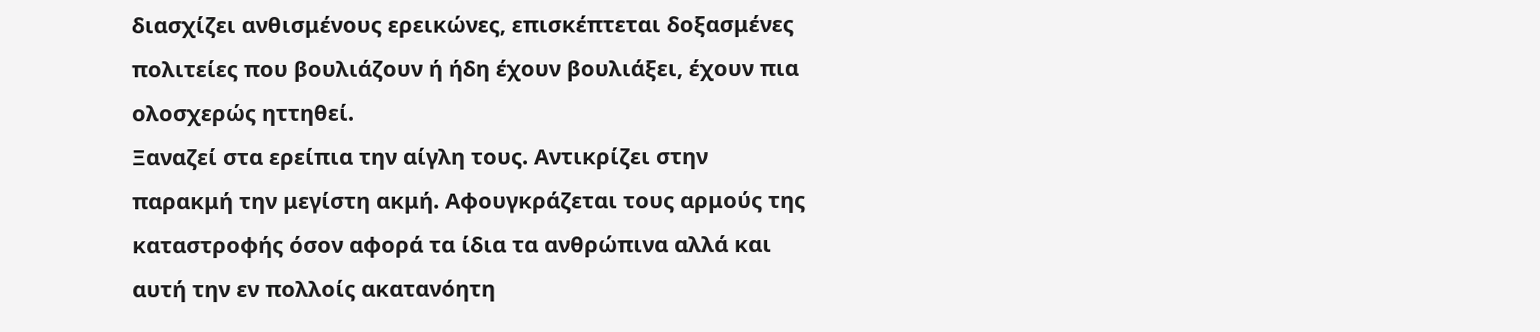διασχίζει ανθισμένους ερεικώνες, επισκέπτεται δοξασμένες πολιτείες που βουλιάζουν ή ήδη έχουν βουλιάξει, έχουν πια ολοσχερώς ηττηθεί.
Ξαναζεί στα ερείπια την αίγλη τους. Αντικρίζει στην παρακμή την μεγίστη ακμή. Αφουγκράζεται τους αρμούς της καταστροφής όσον αφορά τα ίδια τα ανθρώπινα αλλά και αυτή την εν πολλοίς ακατανόητη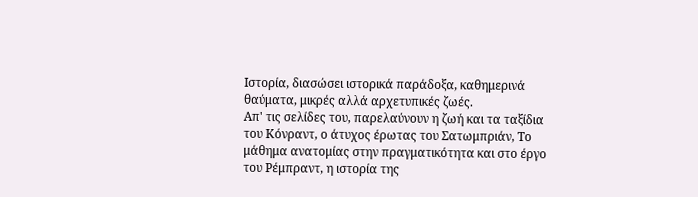Ιστορία, διασώσει ιστορικά παράδοξα, καθημερινά θαύματα, μικρές αλλά αρχετυπικές ζωές.
Απ' τις σελίδες του, παρελαύνουν η ζωή και τα ταξίδια του Κόνραντ, ο άτυχος έρωτας του Σατωμπριάν, Το μάθημα ανατομίας στην πραγματικότητα και στο έργο του Ρέμπραντ, η ιστορία της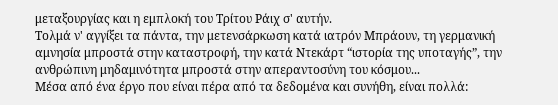μεταξουργίας και η εμπλοκή του Τρίτου Ράιχ σ' αυτήν.
Τολμά ν' αγγίξει τα πάντα, την μετενσάρκωση κατά ιατρόν Μπράουν, τη γερμανική αμνησία μπροστά στην καταστροφή, την κατά Ντεκάρτ “ιστορία της υποταγής”, την ανθρώπινη μηδαμινότητα μπροστά στην απεραντοσύνη του κόσμου...
Μέσα από ένα έργο που είναι πέρα από τα δεδομένα και συνήθη, είναι πολλά: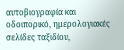αυτοβιογραφία και οδοιπορικό, ημερολογιακές σελίδες ταξιδίου,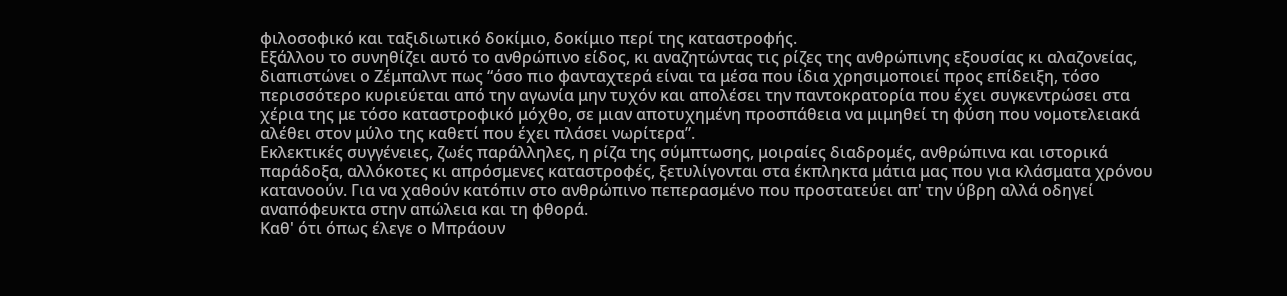φιλοσοφικό και ταξιδιωτικό δοκίμιο, δοκίμιο περί της καταστροφής.
Εξάλλου το συνηθίζει αυτό το ανθρώπινο είδος, κι αναζητώντας τις ρίζες της ανθρώπινης εξουσίας κι αλαζονείας, διαπιστώνει ο Ζέμπαλντ πως “όσο πιο φανταχτερά είναι τα μέσα που ίδια χρησιμοποιεί προς επίδειξη, τόσο περισσότερο κυριεύεται από την αγωνία μην τυχόν και απολέσει την παντοκρατορία που έχει συγκεντρώσει στα χέρια της με τόσο καταστροφικό μόχθο, σε μιαν αποτυχημένη προσπάθεια να μιμηθεί τη φύση που νομοτελειακά αλέθει στον μύλο της καθετί που έχει πλάσει νωρίτερα”.
Εκλεκτικές συγγένειες, ζωές παράλληλες, η ρίζα της σύμπτωσης, μοιραίες διαδρομές, ανθρώπινα και ιστορικά παράδοξα, αλλόκοτες κι απρόσμενες καταστροφές, ξετυλίγονται στα έκπληκτα μάτια μας που για κλάσματα χρόνου κατανοούν. Για να χαθούν κατόπιν στο ανθρώπινο πεπερασμένο που προστατεύει απ' την ύβρη αλλά οδηγεί αναπόφευκτα στην απώλεια και τη φθορά.
Καθ' ότι όπως έλεγε ο Μπράουν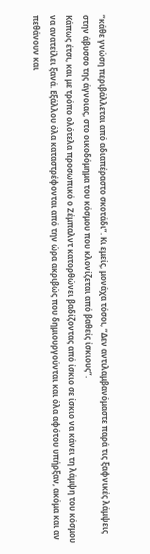“κάθε γνώση περιβάλλεται από αδιαπέραστο σκοτάδι”. Κι εμείς, μονάχα τόσοι, “Δεν αντιλαμβανόμαστε παρά τις ξαφνικές λάμψεις στην άβυσσο της άγνοιας, στο οικοδόμημα του κόσμου που κλονίζεται από βαθείς ίσκιους”.
Κάπως έτσι, και με τρόπο ολότελα προσωπικό ο Ζέμπαλντ κατορθώνει βαδίζοντας από ίσκιο σε ίσκιο να κάνει τη λάμψη του κόσμου να ανατείλει ξανά. Εξάλλου όλα καταστρέφονται από την ώρα ακριβώς που δημιουργούνται και όλα αφότου υπήρξαν, ακόμα και αν πεθάνουν και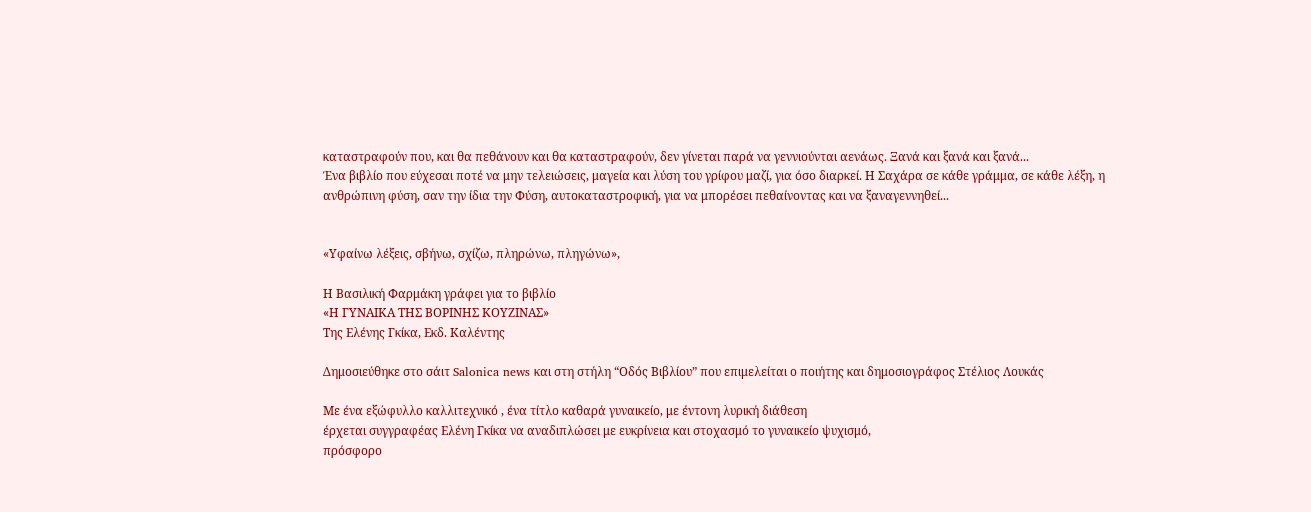καταστραφούν που, και θα πεθάνουν και θα καταστραφούν, δεν γίνεται παρά να γεννιούνται αενάως. Ξανά και ξανά και ξανά...
Ένα βιβλίο που εύχεσαι ποτέ να μην τελειώσεις, μαγεία και λύση του γρίφου μαζί, για όσο διαρκεί. Η Σαχάρα σε κάθε γράμμα, σε κάθε λέξη, η ανθρώπινη φύση, σαν την ίδια την Φύση, αυτοκαταστροφική, για να μπορέσει πεθαίνοντας και να ξαναγεννηθεί...


«Υφαίνω λέξεις, σβήνω, σχίζω, πληρώνω, πληγώνω»,

Η Βασιλική Φαρμάκη γράφει για το βιβλίο
«Η ΓΥΝΑΙΚΑ ΤΗΣ ΒΟΡΙΝΗΣ ΚΟΥΖΙΝΑΣ»
Της Ελένης Γκίκα, Εκδ. Καλέντης

Δημοσιεύθηκε στο σάιτ Salonica news και στη στήλη “Οδός Βιβλίου” που επιμελείται ο ποιήτης και δημοσιογράφος Στέλιος Λουκάς

Με ένα εξώφυλλο καλλιτεχνικό , ένα τίτλο καθαρά γυναικείο, με έντονη λυρική διάθεση
έρχεται συγγραφέας Ελένη Γκίκα να αναδιπλώσει με ευκρίνεια και στοχασμό το γυναικείο ψυχισμό,
πρόσφορο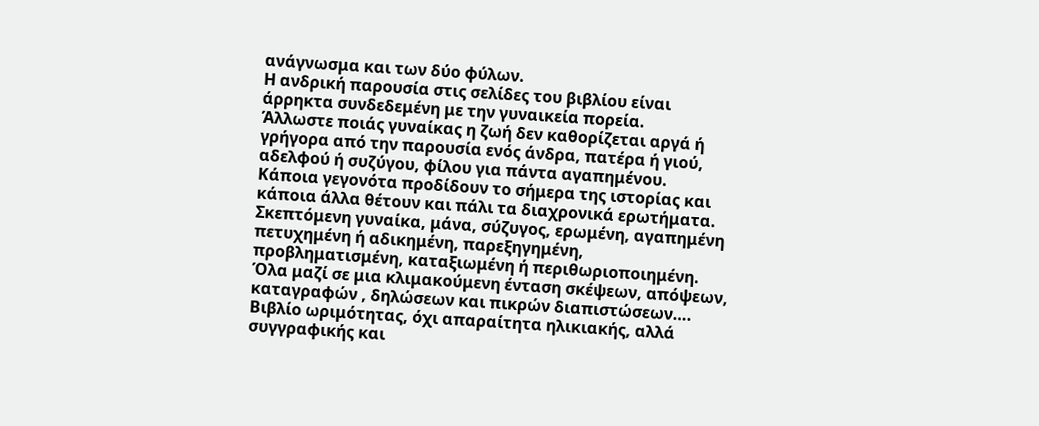ανάγνωσμα και των δύο φύλων.
Η ανδρική παρουσία στις σελίδες του βιβλίου είναι άρρηκτα συνδεδεμένη με την γυναικεία πορεία.
Άλλωστε ποιάς γυναίκας η ζωή δεν καθορίζεται αργά ή γρήγορα από την παρουσία ενός άνδρα, πατέρα ή γιού, αδελφού ή συζύγου, φίλου για πάντα αγαπημένου.
Κάποια γεγονότα προδίδουν το σήμερα της ιστορίας και κάποια άλλα θέτουν και πάλι τα διαχρονικά ερωτήματα.
Σκεπτόμενη γυναίκα, μάνα, σύζυγος, ερωμένη, αγαπημένη πετυχημένη ή αδικημένη, παρεξηγημένη, προβληματισμένη, καταξιωμένη ή περιθωριοποιημένη.
Όλα μαζί σε μια κλιμακούμενη ένταση σκέψεων, απόψεων, καταγραφών , δηλώσεων και πικρών διαπιστώσεων….
Βιβλίο ωριμότητας, όχι απαραίτητα ηλικιακής, αλλά συγγραφικής και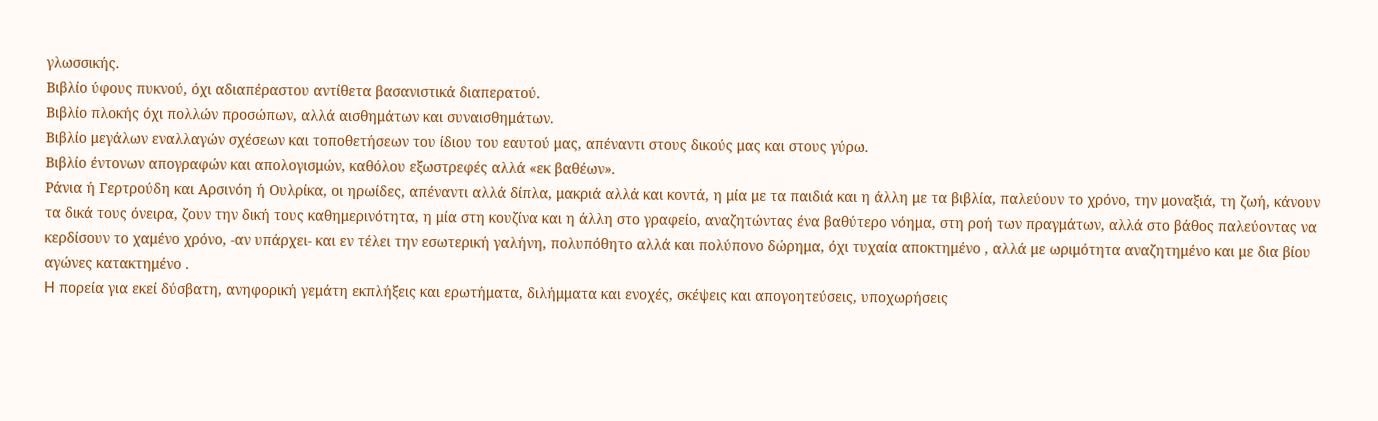γλωσσικής.
Βιβλίο ύφους πυκνού, όχι αδιαπέραστου αντίθετα βασανιστικά διαπερατού.
Βιβλίο πλοκής όχι πολλών προσώπων, αλλά αισθημάτων και συναισθημάτων.
Βιβλίο μεγάλων εναλλαγών σχέσεων και τοποθετήσεων του ίδιου του εαυτού μας, απέναντι στους δικούς μας και στους γύρω.
Βιβλίο έντονων απογραφών και απολογισμών, καθόλου εξωστρεφές αλλά «εκ βαθέων».
Ράνια ή Γερτρούδη και Αρσινόη ή Ουλρίκα, οι ηρωίδες, απέναντι αλλά δίπλα, μακριά αλλά και κοντά, η μία με τα παιδιά και η άλλη με τα βιβλία, παλεύουν το χρόνο, την μοναξιά, τη ζωή, κάνουν τα δικά τους όνειρα, ζουν την δική τους καθημερινότητα, η μία στη κουζίνα και η άλλη στο γραφείο, αναζητώντας ένα βαθύτερο νόημα, στη ροή των πραγμάτων, αλλά στο βάθος παλεύοντας να κερδίσουν το χαμένο χρόνο, -αν υπάρχει- και εν τέλει την εσωτερική γαλήνη, πολυπόθητο αλλά και πολύπονο δώρημα, όχι τυχαία αποκτημένο , αλλά με ωριμότητα αναζητημένο και με δια βίου αγώνες κατακτημένο .
H πορεία για εκεί δύσβατη, ανηφορική γεμάτη εκπλήξεις και ερωτήματα, διλήμματα και ενοχές, σκέψεις και απογοητεύσεις, υποχωρήσεις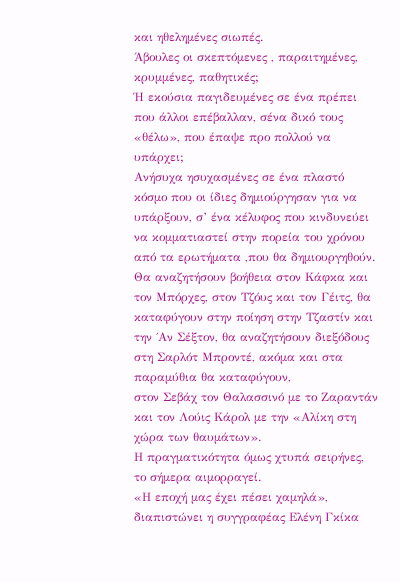και ηθελημένες σιωπές.
Άβουλες οι σκεπτόμενες , παραιτημένες, κρυμμένες, παθητικές;
Ή εκούσια παγιδευμένες σε ένα πρέπει που άλλοι επέβαλλαν, σένα δικό τους «θέλω», που έπαψε προ πολλού να υπάρχει;
Ανήσυχα ησυχασμένες σε ένα πλαστό κόσμο που οι ίδιες δημιούργησαν για να υπάρξουν, σ’ ένα κέλυφος που κινδυνεύει να κομματιαστεί στην πορεία του χρόνου από τα ερωτήματα ,που θα δημιουργηθούν.
Θα αναζητήσουν βοήθεια στον Κάφκα και τον Μπόρχες, στον Τζόυς και τον Γέιτς, θα καταφύγουν στην ποίηση στην Τζαστίν και την ΄Αν Σέξτον, θα αναζητήσουν διεξόδους στη Σαρλότ Μπροντέ, ακόμα και στα παραμύθια θα καταφύγουν,
στον Σεβάχ τον Θαλασσινό με το Ζαραντάν και τον Λούις Κάρολ με την «Αλίκη στη χώρα των θαυμάτων».
Η πραγματικότητα όμως χτυπά σειρήνες, το σήμερα αιμορραγεί.
«Η εποχή μας έχει πέσει χαμηλά», διαπιστώνει η συγγραφέας Ελένη Γκίκα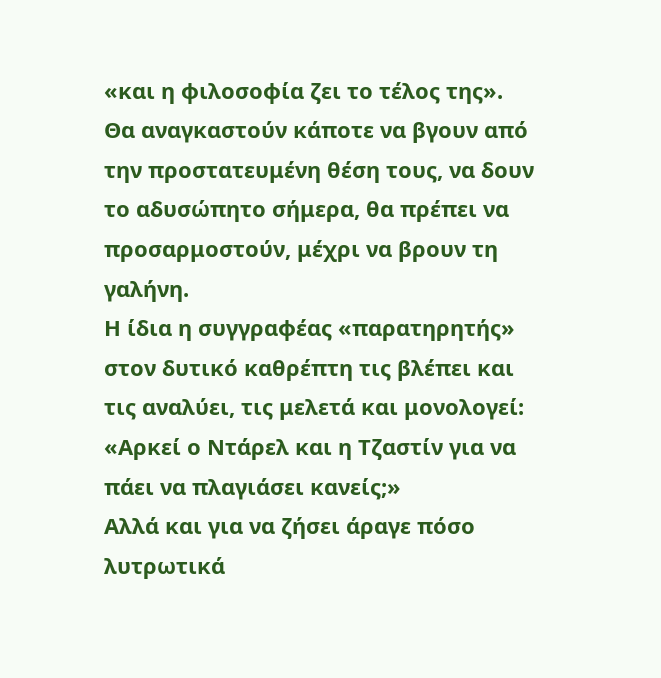«και η φιλοσοφία ζει το τέλος της».
Θα αναγκαστούν κάποτε να βγουν από την προστατευμένη θέση τους, να δουν το αδυσώπητο σήμερα, θα πρέπει να προσαρμοστούν, μέχρι να βρουν τη γαλήνη.
Η ίδια η συγγραφέας «παρατηρητής» στον δυτικό καθρέπτη τις βλέπει και τις αναλύει, τις μελετά και μονολογεί:
«Αρκεί ο Ντάρελ και η Τζαστίν για να πάει να πλαγιάσει κανείς;»
Αλλά και για να ζήσει άραγε πόσο λυτρωτικά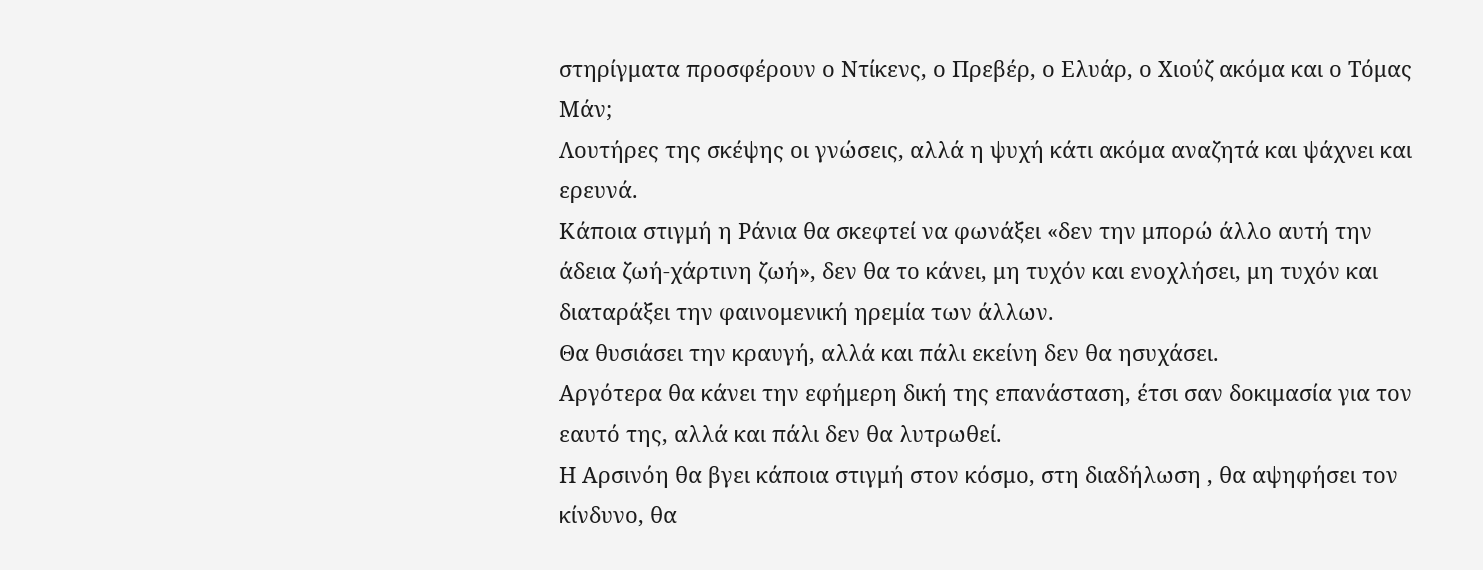στηρίγματα προσφέρουν ο Ντίκενς, ο Πρεβέρ, ο Ελυάρ, ο Χιούζ ακόμα και ο Τόμας Μάν;
Λουτήρες της σκέψης οι γνώσεις, αλλά η ψυχή κάτι ακόμα αναζητά και ψάχνει και ερευνά.
Κάποια στιγμή η Ράνια θα σκεφτεί να φωνάξει «δεν την μπορώ άλλο αυτή την άδεια ζωή-χάρτινη ζωή», δεν θα το κάνει, μη τυχόν και ενοχλήσει, μη τυχόν και διαταράξει την φαινομενική ηρεμία των άλλων.
Θα θυσιάσει την κραυγή, αλλά και πάλι εκείνη δεν θα ησυχάσει.
Αργότερα θα κάνει την εφήμερη δική της επανάσταση, έτσι σαν δοκιμασία για τον εαυτό της, αλλά και πάλι δεν θα λυτρωθεί.
Η Αρσινόη θα βγει κάποια στιγμή στον κόσμο, στη διαδήλωση , θα αψηφήσει τον κίνδυνο, θα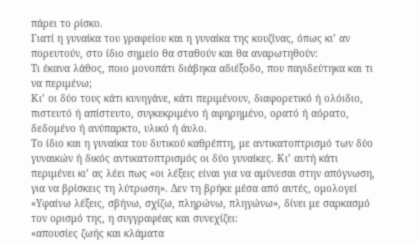πάρει το ρίσκο.
Γιατί η γυναίκα του γραφείου και η γυναίκα της κουζίνας, όπως κι’ αν πορευτούν, στο ίδιο σημείο θα σταθούν και θα αναρωτηθούν:
Τι έκανα λάθος, ποιο μονοπάτι διάβηκα αδιέξοδο, που παγιδεύτηκα και τι να περιμένω;
Κι’ οι δύο τους κάτι κυνηγάνε, κάτι περιμένουν, διαφορετικό ή ολόιδιο, πιστευτό ή απίστευτο, συγκεκριμένο ή αφηρημένο, ορατό ή αόρατο, δεδομένο ή ανύπαρκτο, υλικό ή άυλο.
Το ίδιο και η γυναίκα του δυτικού καθρέπτη, με αντικατοπτρισμό των δύο γυναικών ή δικός αντικατοπτρισμός οι δύο γυναίκες. Κι’ αυτή κάτι περιμένει κι’ ας λέει πως «οι λέξεις είναι για να αμύνεσαι στην απόγνωση, για να βρίσκεις τη λύτρωση». Δεν τη βρήκε μέσα από αυτές, ομολογεί
«Υφαίνω λέξεις, σβήνω, σχίζω, πληρώνω, πληγώνω», δίνει με σαρκασμό τον ορισμό της, η συγγραφέας και συνεχίζει:
«απουσίες ζωής και κλάματα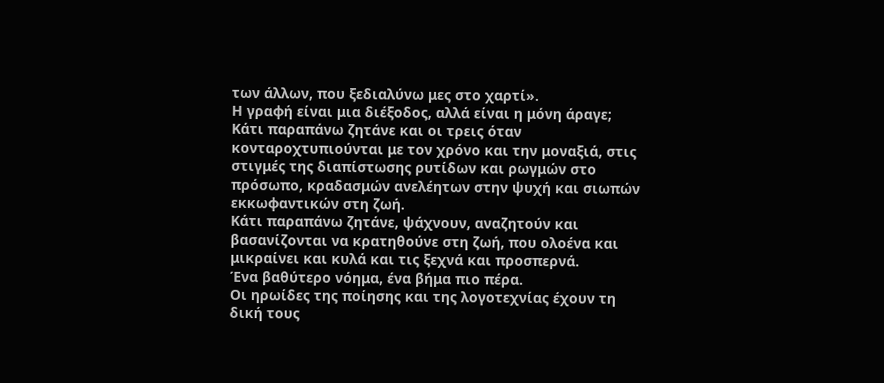των άλλων, που ξεδιαλύνω μες στο χαρτί».
Η γραφή είναι μια διέξοδος, αλλά είναι η μόνη άραγε;
Κάτι παραπάνω ζητάνε και οι τρεις όταν κονταροχτυπιούνται με τον χρόνο και την μοναξιά, στις στιγμές της διαπίστωσης ρυτίδων και ρωγμών στο πρόσωπο, κραδασμών ανελέητων στην ψυχή και σιωπών εκκωφαντικών στη ζωή.
Κάτι παραπάνω ζητάνε, ψάχνουν, αναζητούν και βασανίζονται να κρατηθούνε στη ζωή, που ολοένα και μικραίνει και κυλά και τις ξεχνά και προσπερνά.
Ένα βαθύτερο νόημα, ένα βήμα πιο πέρα.
Οι ηρωίδες της ποίησης και της λογοτεχνίας έχουν τη δική τους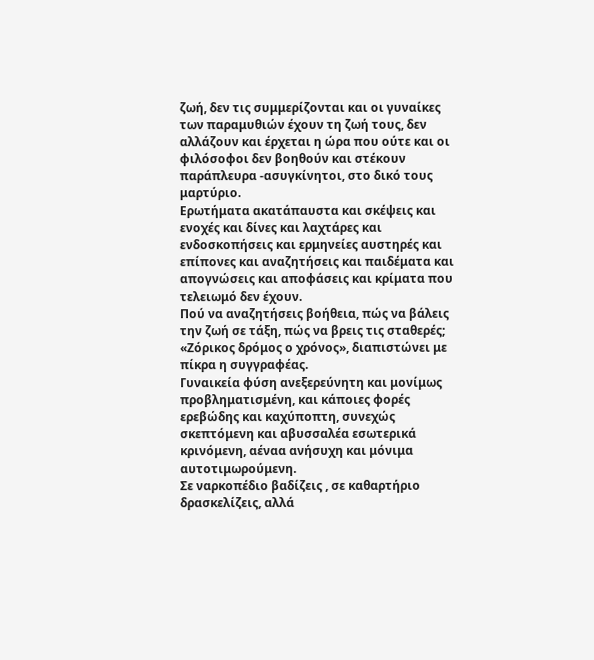ζωή, δεν τις συμμερίζονται και οι γυναίκες των παραμυθιών έχουν τη ζωή τους, δεν αλλάζουν και έρχεται η ώρα που ούτε και οι φιλόσοφοι δεν βοηθούν και στέκουν παράπλευρα -ασυγκίνητοι, στο δικό τους μαρτύριο.
Ερωτήματα ακατάπαυστα και σκέψεις και ενοχές και δίνες και λαχτάρες και ενδοσκοπήσεις και ερμηνείες αυστηρές και επίπονες και αναζητήσεις και παιδέματα και απογνώσεις και αποφάσεις και κρίματα που τελειωμό δεν έχουν.
Πού να αναζητήσεις βοήθεια, πώς να βάλεις την ζωή σε τάξη, πώς να βρεις τις σταθερές;
«Ζόρικος δρόμος ο χρόνος», διαπιστώνει με πίκρα η συγγραφέας.
Γυναικεία φύση ανεξερεύνητη και μονίμως προβληματισμένη, και κάποιες φορές ερεβώδης και καχύποπτη, συνεχώς σκεπτόμενη και αβυσσαλέα εσωτερικά κρινόμενη, αέναα ανήσυχη και μόνιμα αυτοτιμωρούμενη.
Σε ναρκοπέδιο βαδίζεις , σε καθαρτήριο δρασκελίζεις, αλλά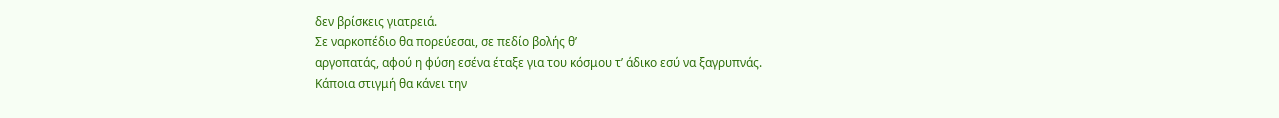δεν βρίσκεις γιατρειά.
Σε ναρκοπέδιο θα πορεύεσαι, σε πεδίο βολής θ’
αργοπατάς, αφού η φύση εσένα έταξε για του κόσμου τ’ άδικο εσύ να ξαγρυπνάς.
Κάποια στιγμή θα κάνει την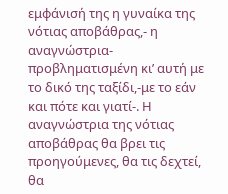εμφάνισή της η γυναίκα της νότιας αποβάθρας,- η αναγνώστρια- προβληματισμένη κι’ αυτή με το δικό της ταξίδι,-με το εάν και πότε και γιατί-. Η αναγνώστρια της νότιας αποβάθρας θα βρει τις προηγούμενες, θα τις δεχτεί, θα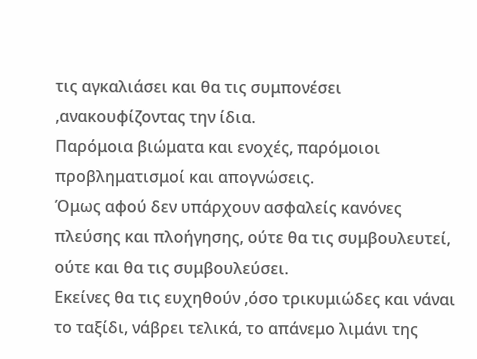τις αγκαλιάσει και θα τις συμπονέσει ,ανακουφίζοντας την ίδια.
Παρόμοια βιώματα και ενοχές, παρόμοιοι προβληματισμοί και απογνώσεις.
Όμως αφού δεν υπάρχουν ασφαλείς κανόνες πλεύσης και πλοήγησης, ούτε θα τις συμβουλευτεί, ούτε και θα τις συμβουλεύσει.
Εκείνες θα τις ευχηθούν ,όσο τρικυμιώδες και νάναι το ταξίδι, νάβρει τελικά, το απάνεμο λιμάνι της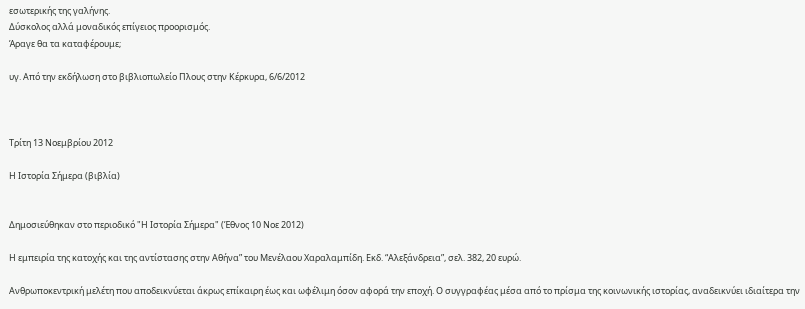εσωτερικής της γαλήνης.
Δύσκολος αλλά μοναδικός επίγειος προορισμός.
Άραγε θα τα καταφέρουμε;

υγ. Από την εκδήλωση στο βιβλιοπωλείο Πλους στην Κέρκυρα, 6/6/2012



Τρίτη 13 Νοεμβρίου 2012

Η Ιστορία Σήμερα (βιβλία)


Δημοσιεύθηκαν στο περιοδικό "Η Ιστορία Σήμερα" (Έθνος 10 Νοε 2012)

Η εμπειρία της κατοχής και της αντίστασης στην Αθήνα” του Μενέλαου Χαραλαμπίδη. Εκδ. “Αλεξάνδρεια”, σελ. 382, 20 ευρώ.

Ανθρωποκεντρική μελέτη που αποδεικνύεται άκρως επίκαιρη έως και ωφέλιμη όσον αφορά την εποχή. Ο συγγραφέας μέσα από το πρίσμα της κοινωνικής ιστορίας, αναδεικνύει ιδιαίτερα την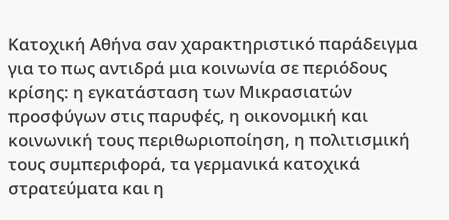Κατοχική Αθήνα σαν χαρακτηριστικό παράδειγμα για το πως αντιδρά μια κοινωνία σε περιόδους κρίσης: η εγκατάσταση των Μικρασιατών προσφύγων στις παρυφές, η οικονομική και κοινωνική τους περιθωριοποίηση, η πολιτισμική τους συμπεριφορά, τα γερμανικά κατοχικά στρατεύματα και η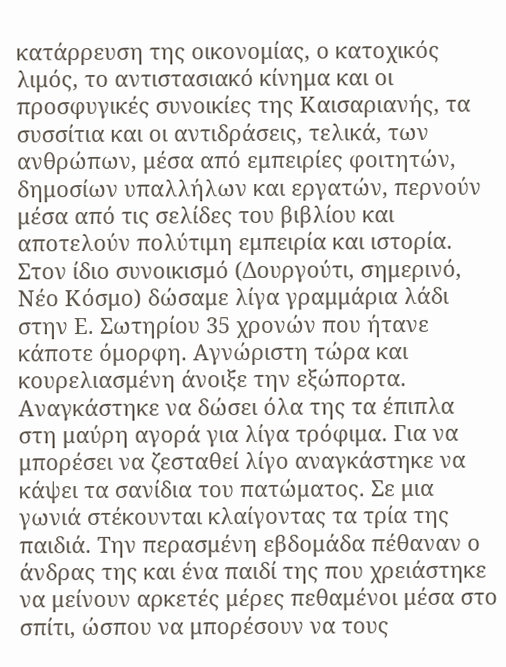κατάρρευση της οικονομίας, ο κατοχικός λιμός, το αντιστασιακό κίνημα και οι προσφυγικές συνοικίες της Καισαριανής, τα συσσίτια και οι αντιδράσεις, τελικά, των ανθρώπων, μέσα από εμπειρίες φοιτητών, δημοσίων υπαλλήλων και εργατών, περνούν μέσα από τις σελίδες του βιβλίου και αποτελούν πολύτιμη εμπειρία και ιστορία.
Στον ίδιο συνοικισμό (Δουργούτι, σημερινό, Νέο Κόσμο) δώσαμε λίγα γραμμάρια λάδι στην Ε. Σωτηρίου 35 χρονών που ήτανε κάποτε όμορφη. Αγνώριστη τώρα και κουρελιασμένη άνοιξε την εξώπορτα. Αναγκάστηκε να δώσει όλα της τα έπιπλα στη μαύρη αγορά για λίγα τρόφιμα. Για να μπορέσει να ζεσταθεί λίγο αναγκάστηκε να κάψει τα σανίδια του πατώματος. Σε μια γωνιά στέκουνται κλαίγοντας τα τρία της παιδιά. Την περασμένη εβδομάδα πέθαναν ο άνδρας της και ένα παιδί της που χρειάστηκε να μείνουν αρκετές μέρες πεθαμένοι μέσα στο σπίτι, ώσπου να μπορέσουν να τους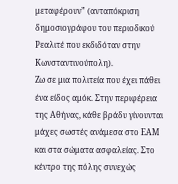μεταφέρουν” (ανταπόκριση δημοσιογράφου του περιοδικού Ρεαλιτέ που εκδιδόταν στην Κωνσταντινούπολη).
Ζω σε μια πολιτεία που έχει πάθει ένα είδος αμόκ. Στην περιφέρεια της Αθήνας, κάθε βράδυ γίνουνται μάχες σωστές ανάμεσα στο ΕΑΜ και στα σώματα ασφαλείας. Στο κέντρο της πόλης συνεχώς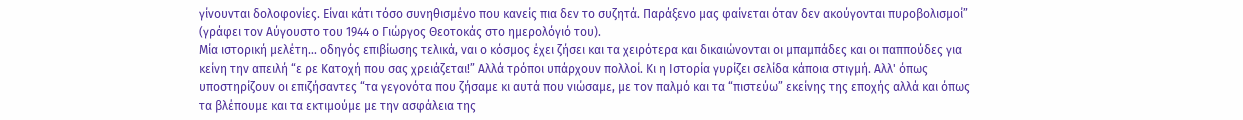γίνουνται δολοφονίες. Είναι κάτι τόσο συνηθισμένο που κανείς πια δεν το συζητά. Παράξενο μας φαίνεται όταν δεν ακούγονται πυροβολισμοί” (γράφει τον Αύγουστο του 1944 ο Γιώργος Θεοτοκάς στο ημερολόγιό του).
Μία ιστορική μελέτη... οδηγός επιβίωσης τελικά, ναι ο κόσμος έχει ζήσει και τα χειρότερα και δικαιώνονται οι μπαμπάδες και οι παππούδες για κείνη την απειλή “ε ρε Κατοχή που σας χρειάζεται!” Αλλά τρόποι υπάρχουν πολλοί. Κι η Ιστορία γυρίζει σελίδα κάποια στιγμή. Αλλ' όπως υποστηρίζουν οι επιζήσαντες “τα γεγονότα που ζήσαμε κι αυτά που νιώσαμε, με τον παλμό και τα “πιστεύω” εκείνης της εποχής αλλά και όπως τα βλέπουμε και τα εκτιμούμε με την ασφάλεια της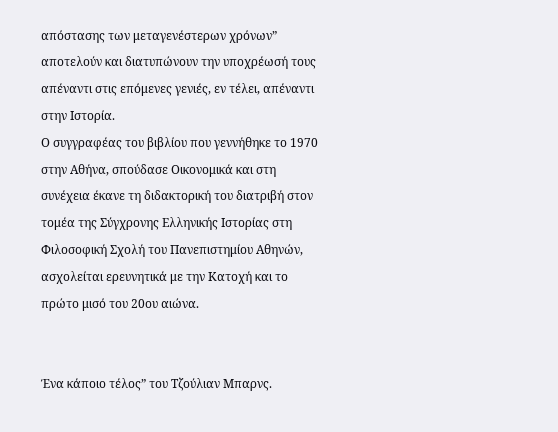απόστασης των μεταγενέστερων χρόνων” αποτελούν και διατυπώνουν την υποχρέωσή τους απέναντι στις επόμενες γενιές, εν τέλει, απέναντι στην Ιστορία.
Ο συγγραφέας του βιβλίου που γεννήθηκε το 1970 στην Αθήνα, σπούδασε Οικονομικά και στη συνέχεια έκανε τη διδακτορική του διατριβή στον τομέα της Σύγχρονης Ελληνικής Ιστορίας στη Φιλοσοφική Σχολή του Πανεπιστημίου Αθηνών, ασχολείται ερευνητικά με την Κατοχή και το πρώτο μισό του 20ου αιώνα.


Ένα κάποιο τέλος” του Τζούλιαν Μπαρνς.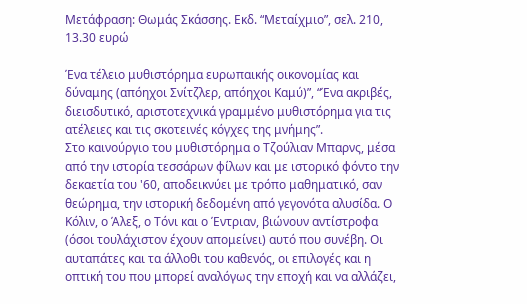Μετάφραση: Θωμάς Σκάσσης. Εκδ. “Μεταίχμιο”, σελ. 210, 13.30 ευρώ

Ένα τέλειο μυθιστόρημα ευρωπαικής οικονομίας και δύναμης (απόηχοι Σνίτζλερ, απόηχοι Καμύ)”, “Ένα ακριβές, διεισδυτικό, αριστοτεχνικά γραμμένο μυθιστόρημα για τις ατέλειες και τις σκοτεινές κόγχες της μνήμης”.
Στο καινούργιο του μυθιστόρημα ο Τζούλιαν Μπαρνς, μέσα από την ιστορία τεσσάρων φίλων και με ιστορικό φόντο την δεκαετία του '60, αποδεικνύει με τρόπο μαθηματικό, σαν θεώρημα, την ιστορική δεδομένη από γεγονότα αλυσίδα. Ο Κόλιν, ο Άλεξ, ο Τόνι και ο Έντριαν, βιώνουν αντίστροφα (όσοι τουλάχιστον έχουν απομείνει) αυτό που συνέβη. Οι αυταπάτες και τα άλλοθι του καθενός, οι επιλογές και η οπτική του που μπορεί αναλόγως την εποχή και να αλλάζει,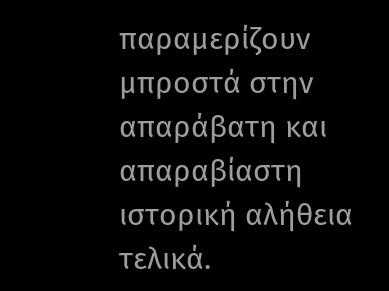παραμερίζουν μπροστά στην απαράβατη και απαραβίαστη ιστορική αλήθεια τελικά.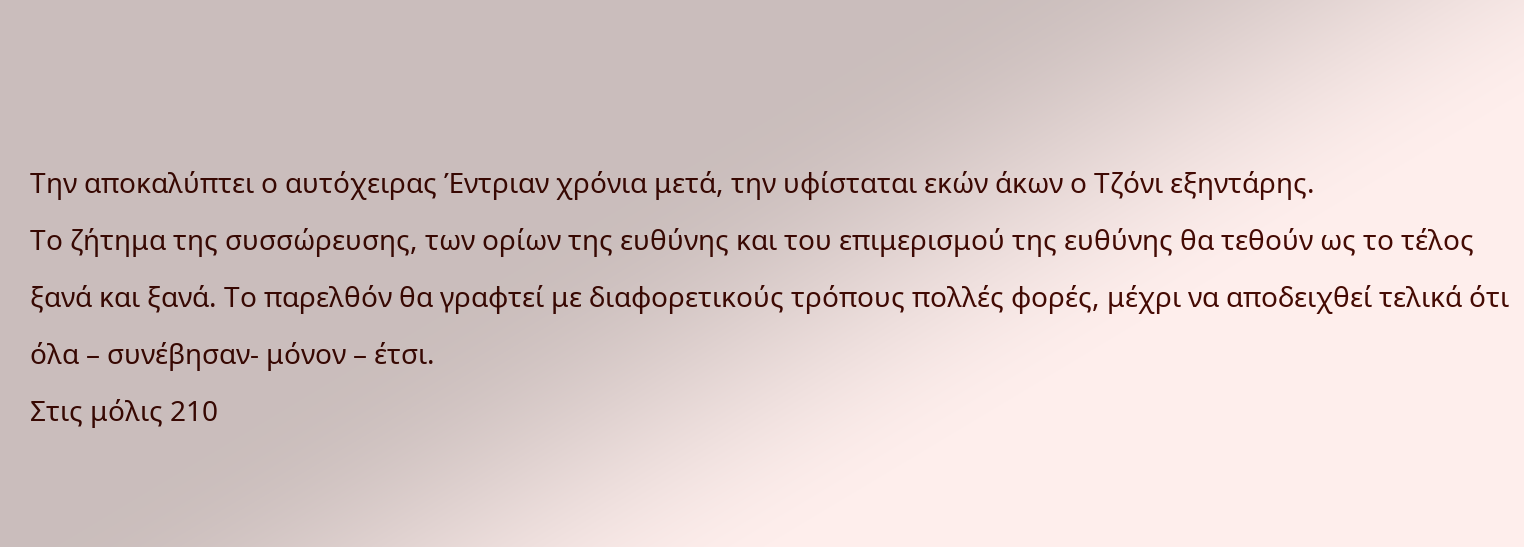Την αποκαλύπτει ο αυτόχειρας Έντριαν χρόνια μετά, την υφίσταται εκών άκων ο Τζόνι εξηντάρης.
Το ζήτημα της συσσώρευσης, των ορίων της ευθύνης και του επιμερισμού της ευθύνης θα τεθούν ως το τέλος ξανά και ξανά. Το παρελθόν θα γραφτεί με διαφορετικούς τρόπους πολλές φορές, μέχρι να αποδειχθεί τελικά ότι όλα – συνέβησαν- μόνον – έτσι.
Στις μόλις 210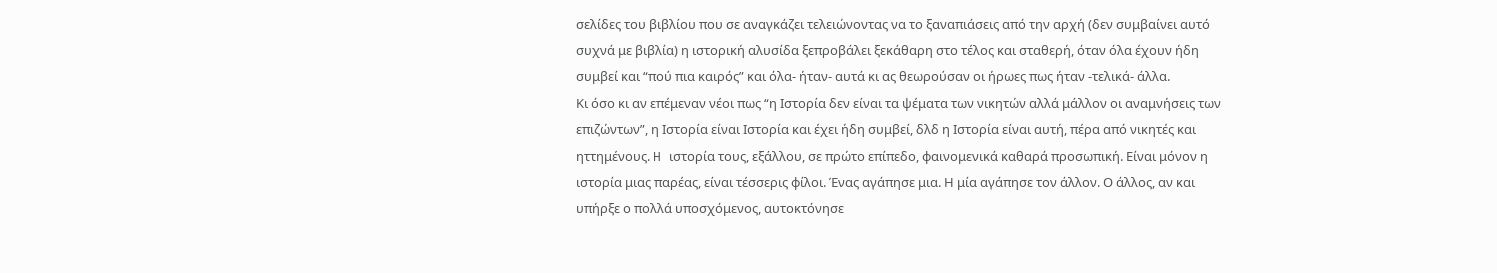σελίδες του βιβλίου που σε αναγκάζει τελειώνοντας να το ξαναπιάσεις από την αρχή (δεν συμβαίνει αυτό συχνά με βιβλία) η ιστορική αλυσίδα ξεπροβάλει ξεκάθαρη στο τέλος και σταθερή, όταν όλα έχουν ήδη συμβεί και “πού πια καιρός” και όλα- ήταν- αυτά κι ας θεωρούσαν οι ήρωες πως ήταν -τελικά- άλλα.
Κι όσο κι αν επέμεναν νέοι πως “η Ιστορία δεν είναι τα ψέματα των νικητών αλλά μάλλον οι αναμνήσεις των επιζώντων”, η Ιστορία είναι Ιστορία και έχει ήδη συμβεί, δλδ η Ιστορία είναι αυτή, πέρα από νικητές και ηττημένους. H ιστορία τους, εξάλλου, σε πρώτο επίπεδο, φαινομενικά καθαρά προσωπική. Είναι μόνον η ιστορία μιας παρέας, είναι τέσσερις φίλοι. Ένας αγάπησε μια. Η μία αγάπησε τον άλλον. Ο άλλος, αν και υπήρξε ο πολλά υποσχόμενος, αυτοκτόνησε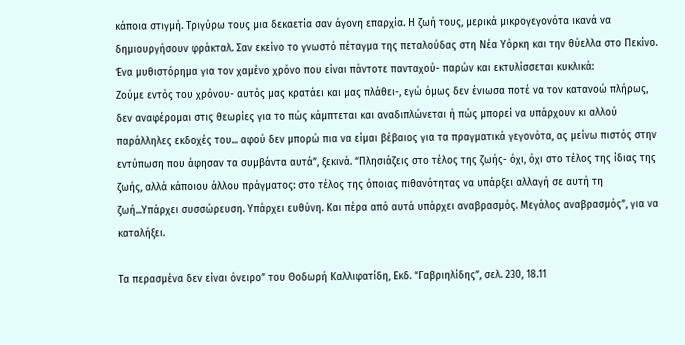κάποια στιγμή. Τριγύρω τους μια δεκαετία σαν άγονη επαρχία. Η ζωή τους, μερικά μικρογεγονότα ικανά να δημιουργήσουν φράκταλ. Σαν εκείνο το γνωστό πέταγμα της πεταλούδας στη Νέα Υόρκη και την θύελλα στο Πεκίνο.
Ένα μυθιστόρημα για τον χαμένο χρόνο που είναι πάντοτε πανταχού- παρών και εκτυλίσσεται κυκλικά:
Ζούμε εντός του χρόνου- αυτός μας κρατάει και μας πλάθει-, εγώ όμως δεν ένιωσα ποτέ να τον κατανοώ πλήρως, δεν αναφέρομαι στις θεωρίες για το πώς κάμπτεται και αναδιπλώνεται ή πώς μπορεί να υπάρχουν κι αλλού παράλληλες εκδοχές του... αφού δεν μπορώ πια να είμαι βέβαιος για τα πραγματικά γεγονότα, ας μείνω πιστός στην εντύπωση που άφησαν τα συμβάντα αυτά”, ξεκινά. “Πλησιάζεις στο τέλος της ζωής- όχι, όχι στο τέλος της ίδιας της ζωής, αλλά κάποιου άλλου πράγματος: στο τέλος της όποιας πιθανότητας να υπάρξει αλλαγή σε αυτή τη ζωή...Υπάρχει συσσώρευση. Υπάρχει ευθύνη. Και πέρα από αυτά υπάρχει αναβρασμός. Μεγάλος αναβρασμός”, για να καταλήξει.

Τα περασμένα δεν είναι όνειρο” του Θοδωρή Καλλιφατίδη, Εκδ. “Γαβριηλίδης”, σελ. 230, 18.11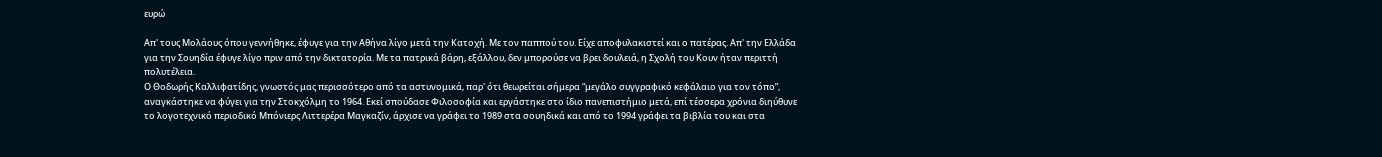ευρώ

Απ' τους Μολάους όπου γεννήθηκε, έφυγε για την Αθήνα λίγο μετά την Κατοχή. Με τον παππού του. Είχε αποφυλακιστεί και ο πατέρας. Απ' την Ελλάδα για την Σουηδία έφυγε λίγο πριν από την δικτατορία. Με τα πατρικά βάρη, εξάλλου, δεν μπορούσε να βρει δουλειά, η Σχολή του Κουν ήταν περιττή πολυτέλεια.
Ο Θοδωρής Καλλιφατίδης, γνωστός μας περισσότερο από τα αστυνομικά, παρ' ότι θεωρείται σήμερα “μεγάλο συγγραφικό κεφάλαιο για τον τόπο”, αναγκάστηκε να φύγει για την Στοκχόλμη το 1964. Εκεί σπούδασε Φιλοσοφία και εργάστηκε στο ίδιο πανεπιστήμιο μετά, επί τέσσερα χρόνια διηύθυνε το λογοτεχνικό περιοδικό Μπόνιερς Λιττερέρα Μαγκαζίν, άρχισε να γράφει το 1989 στα σουηδικά και από το 1994 γράφει τα βιβλία του και στα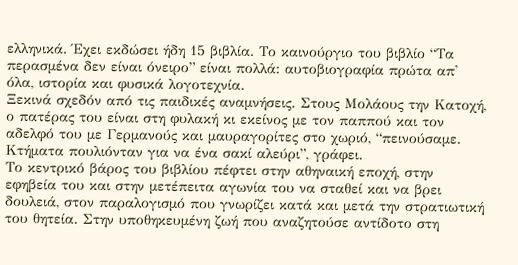ελληνικά. Έχει εκδώσει ήδη 15 βιβλία. Το καινούργιο του βιβλίο “Τα περασμένα δεν είναι όνειρο” είναι πολλά: αυτοβιογραφία πρώτα απ' όλα, ιστορία και φυσικά λογοτεχνία.
Ξεκινά σχεδόν από τις παιδικές αναμνήσεις. Στους Μολάους την Κατοχή, ο πατέρας του είναι στη φυλακή κι εκείνος με τον παππού και τον αδελφό του με Γερμανούς και μαυραγορίτες στο χωριό, “πεινούσαμε. Κτήματα πουλιόνταν για να ένα σακί αλεύρι”, γράφει.
Το κεντρικό βάρος του βιβλίου πέφτει στην αθηναική εποχή, στην εφηβεία του και στην μετέπειτα αγωνία του να σταθεί και να βρει δουλειά, στον παραλογισμό που γνωρίζει κατά και μετά την στρατιωτική του θητεία. Στην υποθηκευμένη ζωή που αναζητούσε αντίδοτο στη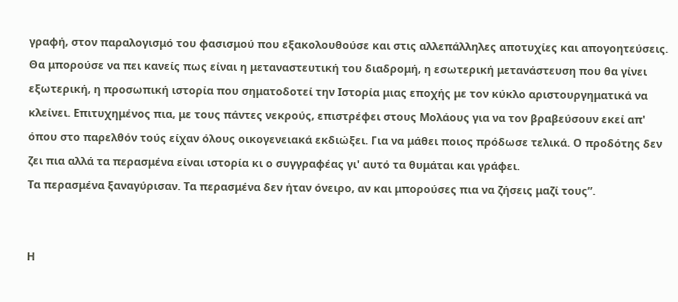γραφή, στον παραλογισμό του φασισμού που εξακολουθούσε και στις αλλεπάλληλες αποτυχίες και απογοητεύσεις.
Θα μπορούσε να πει κανείς πως είναι η μεταναστευτική του διαδρομή, η εσωτερική μετανάστευση που θα γίνει εξωτερική, η προσωπική ιστορία που σηματοδοτεί την Ιστορία μιας εποχής με τον κύκλο αριστουργηματικά να κλείνει. Επιτυχημένος πια, με τους πάντες νεκρούς, επιστρέφει στους Μολάους για να τον βραβεύσουν εκεί απ' όπου στο παρελθόν τούς είχαν όλους οικογενειακά εκδιώξει. Για να μάθει ποιος πρόδωσε τελικά. Ο προδότης δεν ζει πια αλλά τα περασμένα είναι ιστορία κι ο συγγραφέας γι' αυτό τα θυμάται και γράφει.
Τα περασμένα ξαναγύρισαν. Τα περασμένα δεν ήταν όνειρο, αν και μπορούσες πια να ζήσεις μαζί τους”.


Η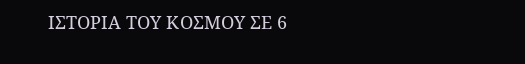ΙΣΤΟΡΙΑ ΤΟΥ ΚΟΣΜΟΥ ΣΕ 6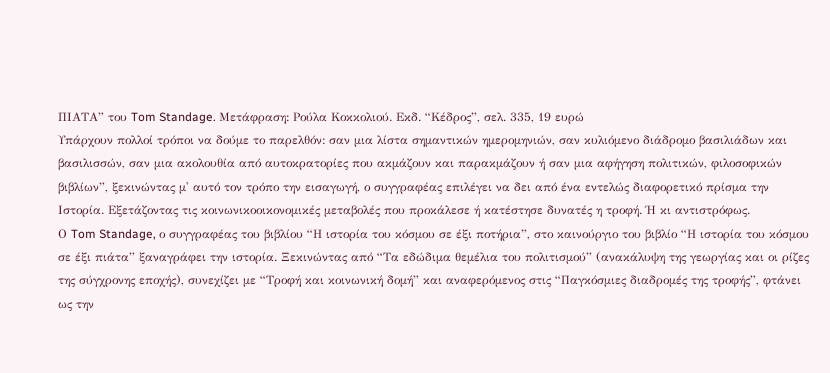ΠΙΑΤΑ” του Tom Standage. Μετάφραση: Ρούλα Κοκκολιού. Εκδ. “Κέδρος”, σελ. 335, 19 ευρώ
Υπάρχουν πολλοί τρόποι να δούμε το παρελθόν: σαν μια λίστα σημαντικών ημερομηνιών, σαν κυλιόμενο διάδρομο βασιλιάδων και βασιλισσών, σαν μια ακολουθία από αυτοκρατορίες που ακμάζουν και παρακμάζουν ή σαν μια αφήγηση πολιτικών, φιλοσοφικών βιβλίων”, ξεκινώντας μ' αυτό τον τρόπο την εισαγωγή, ο συγγραφέας επιλέγει να δει από ένα εντελώς διαφορετικό πρίσμα την Ιστορία. Εξετάζοντας τις κοινωνικοοικονομικές μεταβολές που προκάλεσε ή κατέστησε δυνατές η τροφή. Ή κι αντιστρόφως.
Ο Tom Standage, ο συγγραφέας του βιβλίου “Η ιστορία του κόσμου σε έξι ποτήρια”, στο καινούργιο του βιβλίο “Η ιστορία του κόσμου σε έξι πιάτα” ξαναγράφει την ιστορία. Ξεκινώντας από “Τα εδώδιμα θεμέλια του πολιτισμού” (ανακάλυψη της γεωργίας και οι ρίζες της σύγχρονης εποχής), συνεχίζει με “Τροφή και κοινωνική δομή” και αναφερόμενος στις “Παγκόσμιες διαδρομές της τροφής”, φτάνει ως την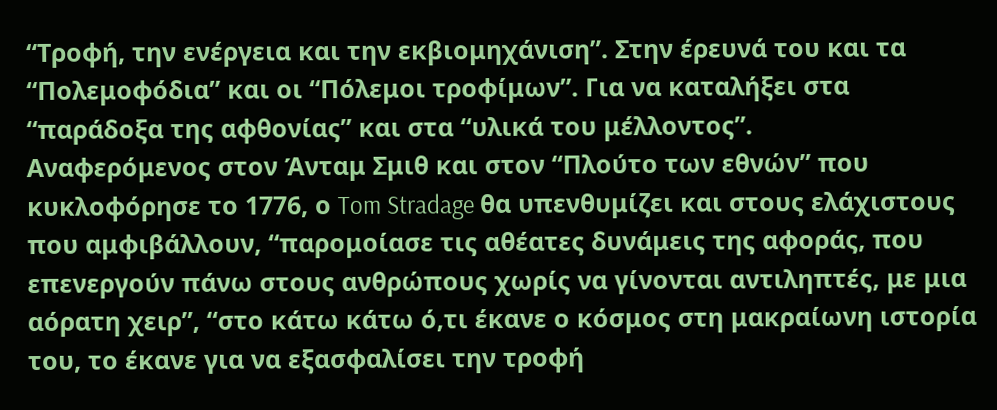“Τροφή, την ενέργεια και την εκβιομηχάνιση”. Στην έρευνά του και τα “Πολεμοφόδια” και οι “Πόλεμοι τροφίμων”. Για να καταλήξει στα “παράδοξα της αφθονίας” και στα “υλικά του μέλλοντος”.
Αναφερόμενος στον Άνταμ Σμιθ και στον “Πλούτο των εθνών” που κυκλοφόρησε το 1776, ο Tom Stradage θα υπενθυμίζει και στους ελάχιστους που αμφιβάλλουν, “παρομοίασε τις αθέατες δυνάμεις της αφοράς, που επενεργούν πάνω στους ανθρώπους χωρίς να γίνονται αντιληπτές, με μια αόρατη χειρ”, “στο κάτω κάτω ό,τι έκανε ο κόσμος στη μακραίωνη ιστορία του, το έκανε για να εξασφαλίσει την τροφή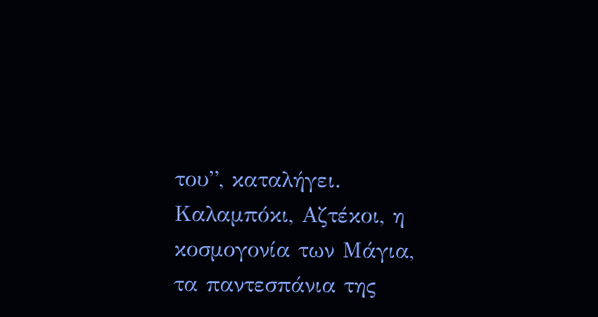του”, καταλήγει.
Καλαμπόκι, Αζτέκοι, η κοσμογονία των Μάγια, τα παντεσπάνια της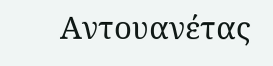Αντουανέτας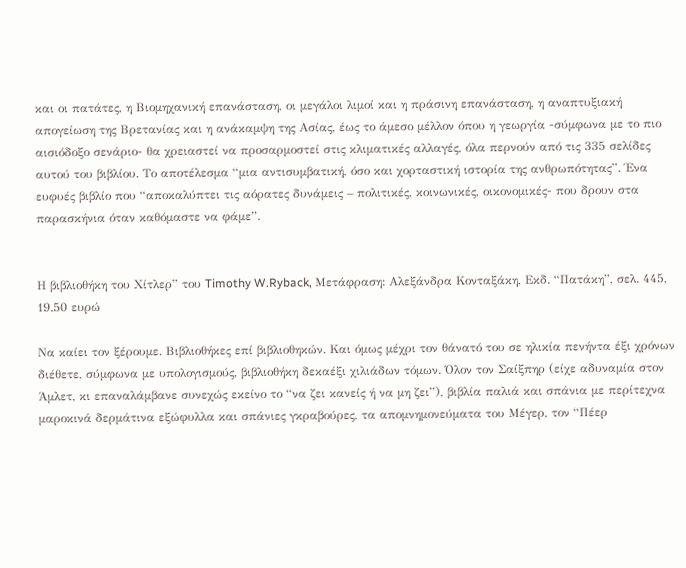και οι πατάτες, η Βιομηχανική επανάσταση, οι μεγάλοι λιμοί και η πράσινη επανάσταση, η αναπτυξιακή απογείωση της Βρετανίας και η ανάκαμψη της Ασίας, έως το άμεσο μέλλον όπου η γεωργία -σύμφωνα με το πιο αισιόδοξο σενάριο- θα χρειαστεί να προσαρμοστεί στις κλιματικές αλλαγές, όλα περνούν από τις 335 σελίδες αυτού του βιβλίου. Το αποτέλεσμα “μια αντισυμβατική, όσο και χορταστική ιστορία της ανθρωπότητας”. Ένα ευφυές βιβλίο που “αποκαλύπτει τις αόρατες δυνάμεις – πολιτικές, κοινωνικές, οικονομικές- που δρουν στα παρασκήνια όταν καθόμαστε να φάμε”.


Η βιβλιοθήκη του Χίτλερ” του Timothy W.Ryback, Μετάφραση: Αλεξάνδρα Κονταξάκη, Εκδ. “Πατάκη”, σελ. 445, 19.50 ευρώ

Να καίει τον ξέρουμε. Βιβλιοθήκες επί βιβλιοθηκών. Και όμως μέχρι τον θάνατό του σε ηλικία πενήντα έξι χρόνων διέθετε, σύμφωνα με υπολογισμούς, βιβλιοθήκη δεκαέξι χιλιάδων τόμων. Όλον τον Σαίξπηρ (είχε αδυναμία στον Άμλετ, κι επαναλάμβανε συνεχώς εκείνο το “να ζει κανείς ή να μη ζει”), βιβλία παλιά και σπάνια με περίτεχνα μαροκινά δερμάτινα εξώφυλλα και σπάνιες γκραβούρες, τα απομνημονεύματα του Μέγερ, τον “Πέερ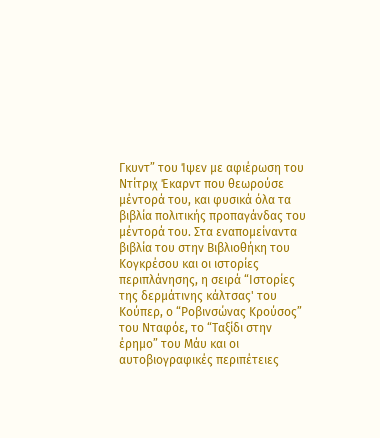Γκυντ” του Ίψεν με αφιέρωση του Ντίτριχ Έκαρντ που θεωρούσε μέντορά του, και φυσικά όλα τα βιβλία πολιτικής προπαγάνδας του μέντορά του. Στα εναπομείναντα βιβλία του στην Βιβλιοθήκη του Κογκρέσου και οι ιστορίες περιπλάνησης, η σειρά “Ιστορίες της δερμάτινης κάλτσας' του Κούπερ, ο “Ροβινσώνας Κρούσος” του Νταφόε, το “Ταξίδι στην έρημο” του Μάυ και οι αυτοβιογραφικές περιπέτειες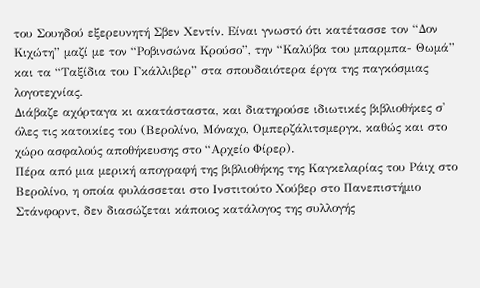του Σουηδού εξερευνητή Σβεν Χεντίν. Είναι γνωστό ότι κατέτασσε τον “Δον Κιχώτη” μαζί με τον “Ροβινσώνα Κρούσο”, την “Καλύβα του μπαρμπα- Θωμά” και τα “Ταξίδια του Γκάλλιβερ” στα σπουδαιότερα έργα της παγκόσμιας λογοτεχνίας.
Διάβαζε αχόρταγα κι ακατάσταστα, και διατηρούσε ιδιωτικές βιβλιοθήκες σ' όλες τις κατοικίες του (Βερολίνο, Μόναχο, Ομπερζάλιτσμεργκ, καθώς και στο χώρο ασφαλούς αποθήκευσης στο “Αρχείο Φίρερ).
Πέρα από μια μερική απογραφή της βιβλιοθήκης της Καγκελαρίας του Ράιχ στο Βερολίνο, η οποία φυλάσσεται στο Ινστιτούτο Χούβερ στο Πανεπιστήμιο Στάνφορντ, δεν διασώζεται κάποιος κατάλογος της συλλογής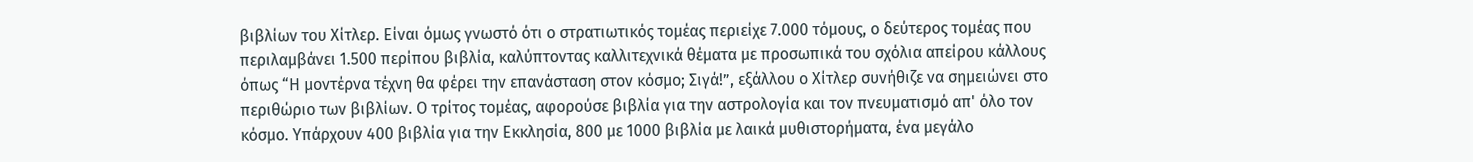βιβλίων του Χίτλερ. Είναι όμως γνωστό ότι ο στρατιωτικός τομέας περιείχε 7.000 τόμους, ο δεύτερος τομέας που περιλαμβάνει 1.500 περίπου βιβλία, καλύπτοντας καλλιτεχνικά θέματα με προσωπικά του σχόλια απείρου κάλλους όπως “Η μοντέρνα τέχνη θα φέρει την επανάσταση στον κόσμο; Σιγά!”, εξάλλου ο Χίτλερ συνήθιζε να σημειώνει στο περιθώριο των βιβλίων. Ο τρίτος τομέας, αφορούσε βιβλία για την αστρολογία και τον πνευματισμό απ' όλο τον κόσμο. Υπάρχουν 400 βιβλία για την Εκκλησία, 800 με 1000 βιβλία με λαικά μυθιστορήματα, ένα μεγάλο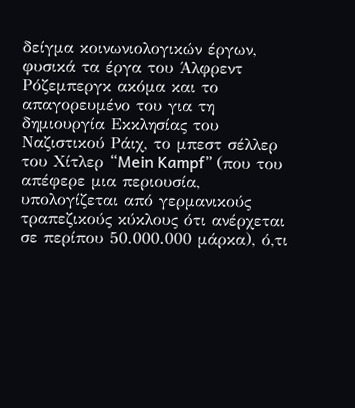δείγμα κοινωνιολογικών έργων, φυσικά τα έργα του Άλφρεντ Ρόζεμπεργκ ακόμα και το απαγορευμένο του για τη δημιουργία Εκκλησίας του Ναζιστικού Ράιχ, το μπεστ σέλλερ του Χίτλερ “Mein Kampf” (που του απέφερε μια περιουσία, υπολογίζεται από γερμανικούς τραπεζικούς κύκλους ότι ανέρχεται σε περίπου 50.000.000 μάρκα), ό,τι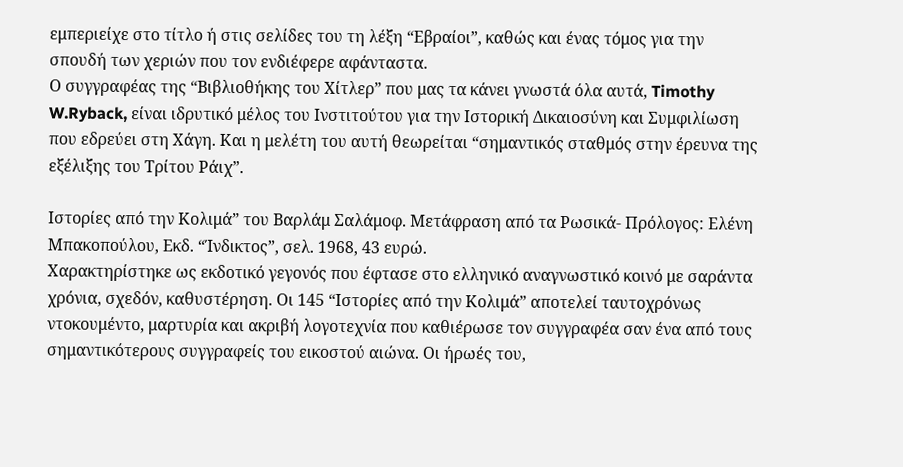εμπεριείχε στο τίτλο ή στις σελίδες του τη λέξη “Εβραίοι”, καθώς και ένας τόμος για την σπουδή των χεριών που τον ενδιέφερε αφάνταστα.
Ο συγγραφέας της “Βιβλιοθήκης του Χίτλερ” που μας τα κάνει γνωστά όλα αυτά, Timothy W.Ryback, είναι ιδρυτικό μέλος του Ινστιτούτου για την Ιστορική Δικαιοσύνη και Συμφιλίωση που εδρεύει στη Χάγη. Και η μελέτη του αυτή θεωρείται “σημαντικός σταθμός στην έρευνα της εξέλιξης του Τρίτου Ράιχ”.

Ιστορίες από την Κολιμά” του Βαρλάμ Σαλάμοφ. Μετάφραση από τα Ρωσικά- Πρόλογος: Ελένη Μπακοπούλου, Εκδ. “Ίνδικτος”, σελ. 1968, 43 ευρώ.
Χαρακτηρίστηκε ως εκδοτικό γεγονός που έφτασε στο ελληνικό αναγνωστικό κοινό με σαράντα χρόνια, σχεδόν, καθυστέρηση. Οι 145 “Ιστορίες από την Κολιμά” αποτελεί ταυτοχρόνως ντοκουμέντο, μαρτυρία και ακριβή λογοτεχνία που καθιέρωσε τον συγγραφέα σαν ένα από τους σημαντικότερους συγγραφείς του εικοστού αιώνα. Οι ήρωές του,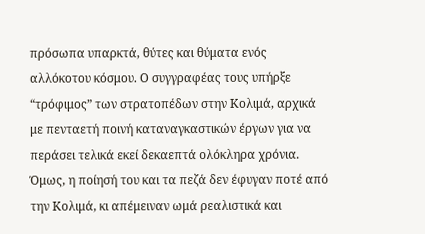πρόσωπα υπαρκτά, θύτες και θύματα ενός αλλόκοτου κόσμου. Ο συγγραφέας τους υπήρξε “τρόφιμος” των στρατοπέδων στην Κολιμά, αρχικά με πενταετή ποινή καταναγκαστικών έργων για να περάσει τελικά εκεί δεκαεπτά ολόκληρα χρόνια. Όμως, η ποίησή του και τα πεζά δεν έφυγαν ποτέ από την Κολιμά, κι απέμειναν ωμά ρεαλιστικά και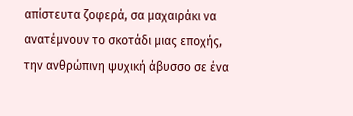απίστευτα ζοφερά, σα μαχαιράκι να ανατέμνουν το σκοτάδι μιας εποχής, την ανθρώπινη ψυχική άβυσσο σε ένα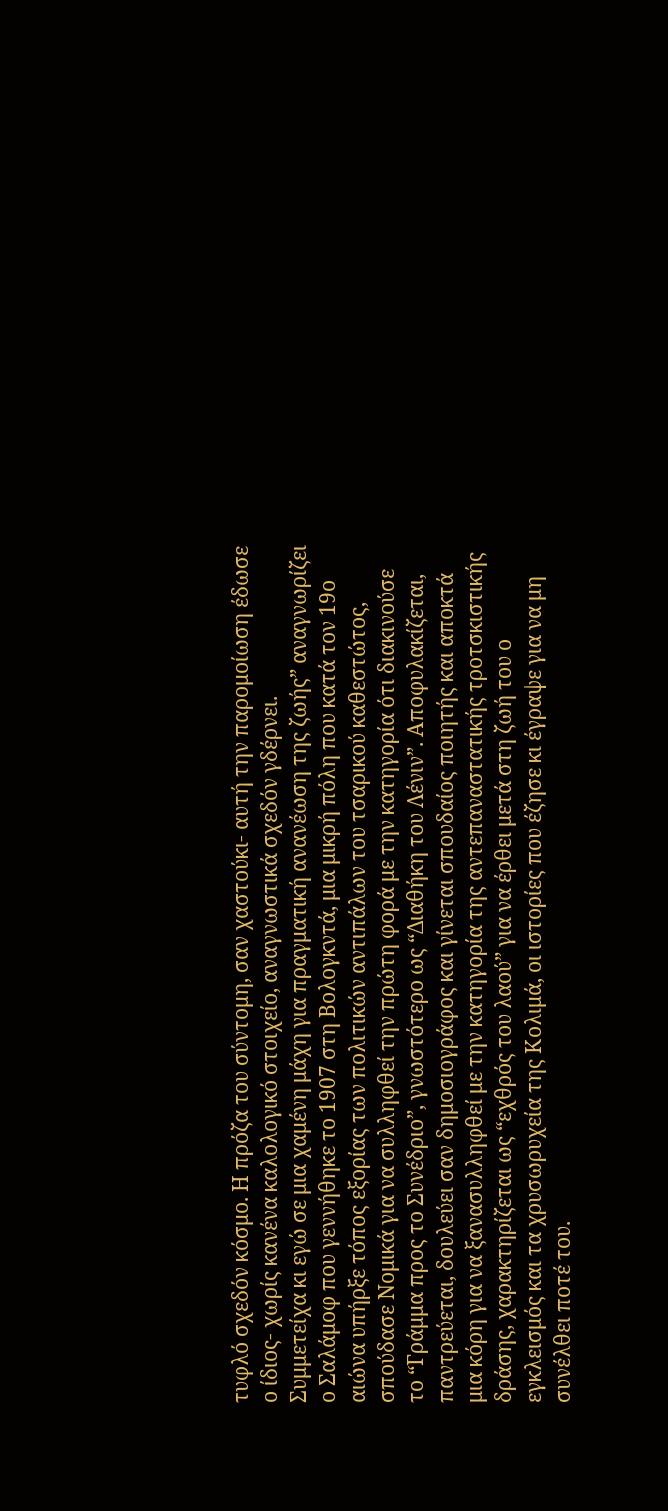τυφλό σχεδόν κόσμο. Η πρόζα του σύντομη, σαν χαστούκι- αυτή την παρομοίωση έδωσε ο ίδιος- χωρίς κανένα καλολογικό στοιχείο, αναγνωστικά σχεδόν γδέρνει.
Συμμετείχα κι εγώ σε μια χαμένη μάχη για πραγματική ανανέωση της ζωής” αναγνωρίζει ο Σαλάμοφ που γεννήθηκε το 1907 στη Βολογκντά, μια μικρή πόλη που κατά τον 19ο αιώνα υπήρξε τόπος εξορίας των πολιτικών αντιπάλων του τσαρικού καθεστώτος, σπούδασε Νομικά για να συλληφθεί την πρώτη φορά με την κατηγορία ότι διακινούσε το “Γράμμα προς το Συνέδριο”, γνωστότερο ως “Διαθήκη του Λένιν”. Αποφυλακίζεται, παντρεύεται, δουλεύει σαν δημοσιογράφος και γίνεται σπουδαίος ποιητής και αποκτά μια κόρη για να ξανασυλληφθεί με την κατηγορία της αντεπαναστατικής τροτσκιστικής δράσης, χαρακτηρίζεται ως “εχθρός του λαού” για να έρθει μετά στη ζωή του ο εγκλεισμός και τα χρυσωρυχεία της Κολιμά, οι ιστορίες που έζησε κι έγραψε για να μη συνέλθει ποτέ του.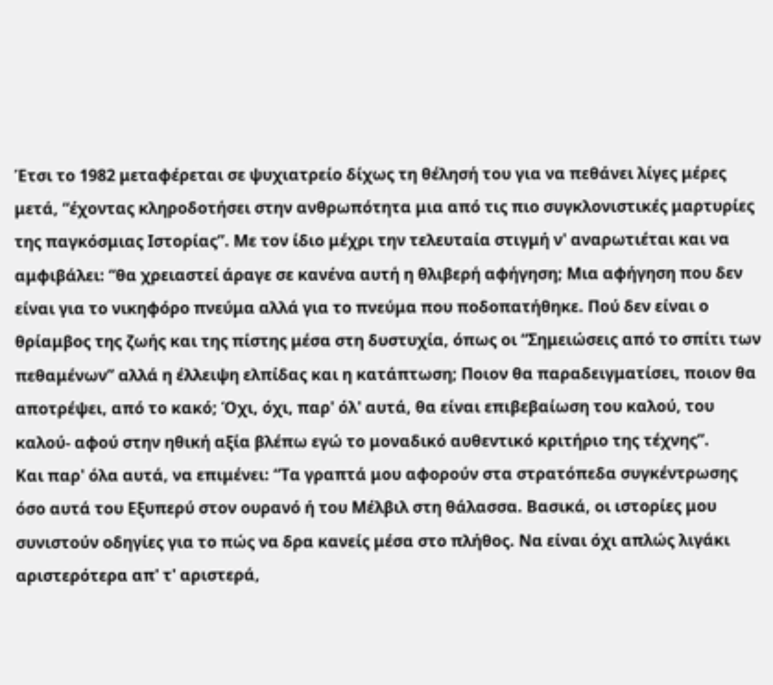Έτσι το 1982 μεταφέρεται σε ψυχιατρείο δίχως τη θέλησή του για να πεθάνει λίγες μέρες μετά, “έχοντας κληροδοτήσει στην ανθρωπότητα μια από τις πιο συγκλονιστικές μαρτυρίες της παγκόσμιας Ιστορίας”. Με τον ίδιο μέχρι την τελευταία στιγμή ν' αναρωτιέται και να αμφιβάλει: “θα χρειαστεί άραγε σε κανένα αυτή η θλιβερή αφήγηση; Μια αφήγηση που δεν είναι για το νικηφόρο πνεύμα αλλά για το πνεύμα που ποδοπατήθηκε. Πού δεν είναι ο θρίαμβος της ζωής και της πίστης μέσα στη δυστυχία, όπως οι “Σημειώσεις από το σπίτι των πεθαμένων” αλλά η έλλειψη ελπίδας και η κατάπτωση; Ποιον θα παραδειγματίσει, ποιον θα αποτρέψει, από το κακό; Όχι, όχι, παρ' όλ' αυτά, θα είναι επιβεβαίωση του καλού, του καλού- αφού στην ηθική αξία βλέπω εγώ το μοναδικό αυθεντικό κριτήριο της τέχνης”.
Και παρ' όλα αυτά, να επιμένει: “Τα γραπτά μου αφορούν στα στρατόπεδα συγκέντρωσης όσο αυτά του Εξυπερύ στον ουρανό ή του Μέλβιλ στη θάλασσα. Βασικά, οι ιστορίες μου συνιστούν οδηγίες για το πώς να δρα κανείς μέσα στο πλήθος. Να είναι όχι απλώς λιγάκι αριστερότερα απ' τ' αριστερά,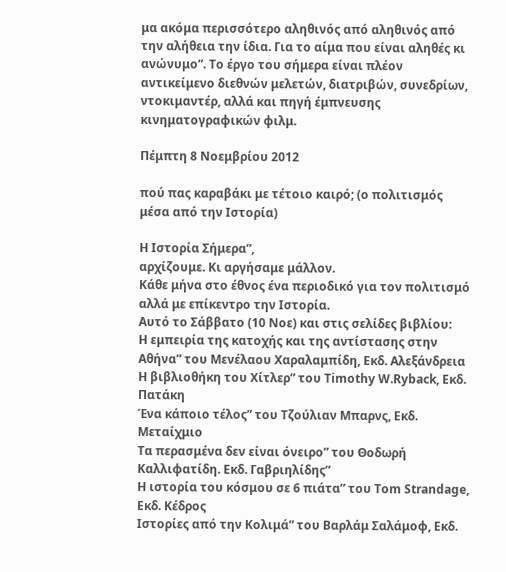μα ακόμα περισσότερο αληθινός από αληθινός από την αλήθεια την ίδια. Για το αίμα που είναι αληθές κι
ανώνυμο”. Το έργο του σήμερα είναι πλέον αντικείμενο διεθνών μελετών, διατριβών, συνεδρίων, ντοκιμαντέρ, αλλά και πηγή έμπνευσης κινηματογραφικών φιλμ.

Πέμπτη 8 Νοεμβρίου 2012

πού πας καραβάκι με τέτοιο καιρό; (ο πολιτισμός μέσα από την Ιστορία)

H Ιστορία Σήμερα”,
αρχίζουμε. Κι αργήσαμε μάλλον.
Κάθε μήνα στο έθνος ένα περιοδικό για τον πολιτισμό αλλά με επίκεντρο την Ιστορία.
Αυτό το Σάββατο (10 Νοε) και στις σελίδες βιβλίου:
Η εμπειρία της κατοχής και της αντίστασης στην Αθήνα” του Μενέλαου Χαραλαμπίδη, Εκδ. Αλεξάνδρεια
Η βιβλιοθήκη του Χίτλερ” του Timothy W.Ryback, Εκδ. Πατάκη
Ένα κάποιο τέλος” του Τζούλιαν Μπαρνς, Εκδ. Μεταίχμιο
Τα περασμένα δεν είναι όνειρο” του Θοδωρή Καλλιφατίδη. Εκδ. Γαβριηλίδης”
Η ιστορία του κόσμου σε 6 πιάτα” του Tom Strandage, Εκδ. Κέδρος
Ιστορίες από την Κολιμά” του Βαρλάμ Σαλάμοφ, Εκδ.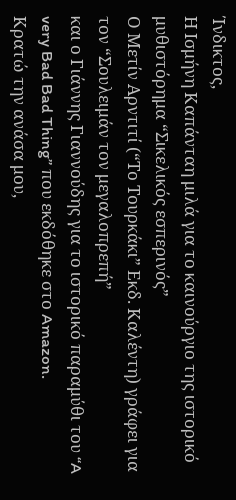Ίνδικτος,
Η Ισμήνη Καπάνταη μιλά για το καινούργιο της ιστορικό μυθιστόρημα “Σικελικός εσπερινός”
Ο Μετίν Αρντιτί (“Το Τουρκάκι” Εκδ. Καλέντη) γράφει για τον “Σουλειμάν τον μεγαλοπρεπή”
και ο Γιάννης Γιαννούδης για το ιστορικό παραμύθι του “A very Bad Bad Thing” που εκδόθηκε στο Amazon.
Κρατώ την ανάσα μου,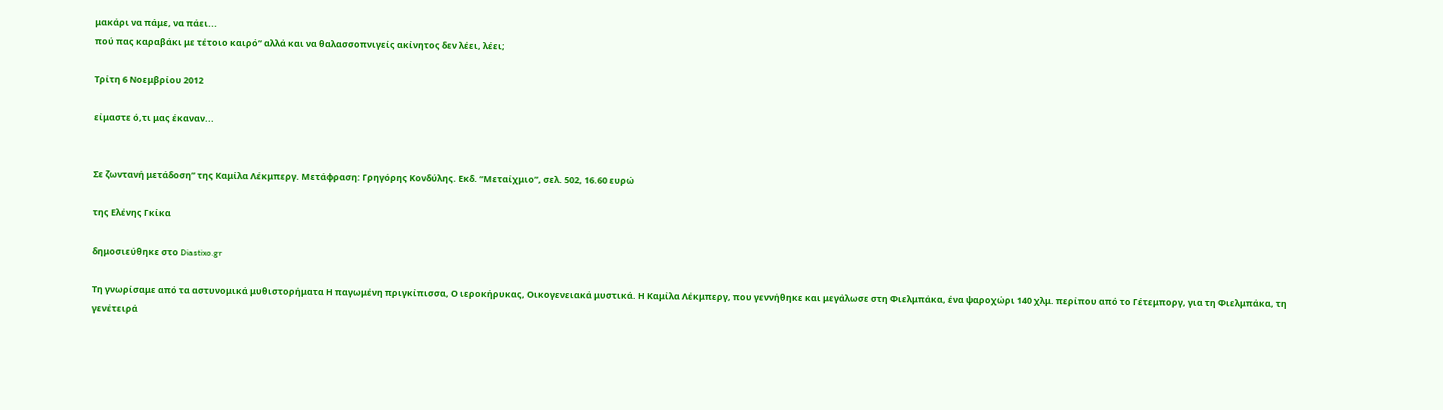μακάρι να πάμε, να πάει...
πού πας καραβάκι με τέτοιο καιρό” αλλά και να θαλασσοπνιγείς ακίνητος δεν λέει, λέει;

Τρίτη 6 Νοεμβρίου 2012

είμαστε ό,τι μας έκαναν...


Σε ζωντανή μετάδοση” της Καμίλα Λέκμπεργ. Μετάφραση: Γρηγόρης Κονδύλης. Εκδ. “Μεταίχμιο”, σελ. 502, 16.60 ευρώ

της Ελένης Γκίκα

δημοσιεύθηκε στο Diastixo.gr

Τη γνωρίσαμε από τα αστυνομικά μυθιστορήματα Η παγωμένη πριγκίπισσα, Ο ιεροκήρυκας, Οικογενειακά μυστικά. Η Καμίλα Λέκμπεργ, που γεννήθηκε και μεγάλωσε στη Φιελμπάκα, ένα ψαροχώρι 140 χλμ. περίπου από το Γέτεμποργ, για τη Φιελμπάκα, τη γενέτειρά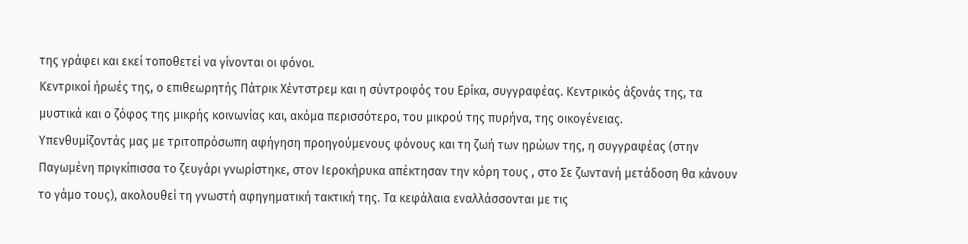της γράφει και εκεί τοποθετεί να γίνονται οι φόνοι.
Κεντρικοί ήρωές της, ο επιθεωρητής Πάτρικ Χέντστρεμ και η σύντροφός του Ερίκα, συγγραφέας. Κεντρικός άξονάς της, τα μυστικά και ο ζόφος της μικρής κοινωνίας και, ακόμα περισσότερο, του μικρού της πυρήνα, της οικογένειας.
Υπενθυμίζοντάς μας με τριτοπρόσωπη αφήγηση προηγούμενους φόνους και τη ζωή των ηρώων της, η συγγραφέας (στην Παγωμένη πριγκίπισσα το ζευγάρι γνωρίστηκε, στον Ιεροκήρυκα απέκτησαν την κόρη τους , στο Σε ζωντανή μετάδοση θα κάνουν το γάμο τους), ακολουθεί τη γνωστή αφηγηματική τακτική της. Τα κεφάλαια εναλλάσσονται με τις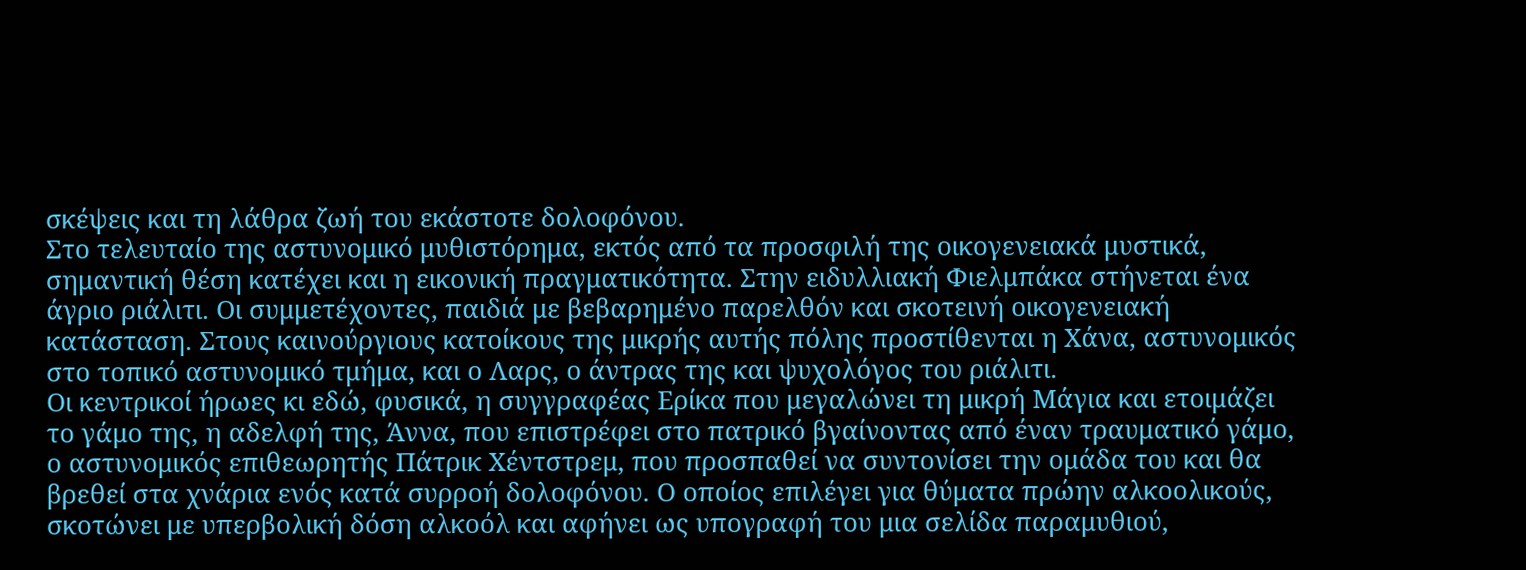σκέψεις και τη λάθρα ζωή του εκάστοτε δολοφόνου.
Στο τελευταίο της αστυνομικό μυθιστόρημα, εκτός από τα προσφιλή της οικογενειακά μυστικά, σημαντική θέση κατέχει και η εικονική πραγματικότητα. Στην ειδυλλιακή Φιελμπάκα στήνεται ένα άγριο ριάλιτι. Οι συμμετέχοντες, παιδιά με βεβαρημένο παρελθόν και σκοτεινή οικογενειακή κατάσταση. Στους καινούργιους κατοίκους της μικρής αυτής πόλης προστίθενται η Χάνα, αστυνομικός στο τοπικό αστυνομικό τμήμα, και ο Λαρς, ο άντρας της και ψυχολόγος του ριάλιτι.
Οι κεντρικοί ήρωες κι εδώ, φυσικά, η συγγραφέας Ερίκα που μεγαλώνει τη μικρή Μάγια και ετοιμάζει το γάμο της, η αδελφή της, Άννα, που επιστρέφει στο πατρικό βγαίνοντας από έναν τραυματικό γάμο, ο αστυνομικός επιθεωρητής Πάτρικ Χέντστρεμ, που προσπαθεί να συντονίσει την ομάδα του και θα βρεθεί στα χνάρια ενός κατά συρροή δολοφόνου. Ο οποίος επιλέγει για θύματα πρώην αλκοολικούς, σκοτώνει με υπερβολική δόση αλκοόλ και αφήνει ως υπογραφή του μια σελίδα παραμυθιού,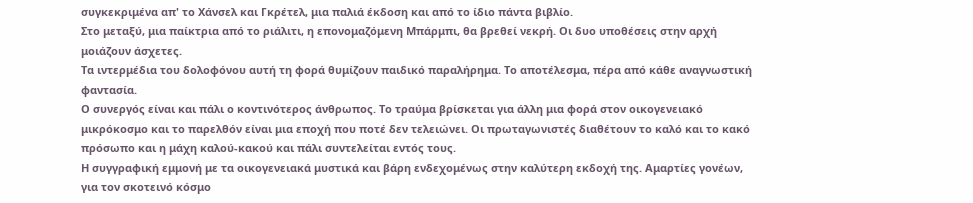συγκεκριμένα απ' το Χάνσελ και Γκρέτελ, μια παλιά έκδοση και από το ίδιο πάντα βιβλίο.
Στο μεταξύ, μια παίκτρια από το ριάλιτι, η επονομαζόμενη Μπάρμπι, θα βρεθεί νεκρή. Οι δυο υποθέσεις στην αρχή μοιάζουν άσχετες.
Τα ιντερμέδια του δολοφόνου αυτή τη φορά θυμίζουν παιδικό παραλήρημα. Το αποτέλεσμα, πέρα από κάθε αναγνωστική φαντασία.
Ο συνεργός είναι και πάλι ο κοντινότερος άνθρωπος. Το τραύμα βρίσκεται για άλλη μια φορά στον οικογενειακό μικρόκοσμο και το παρελθόν είναι μια εποχή που ποτέ δεν τελειώνει. Οι πρωταγωνιστές διαθέτουν το καλό και το κακό πρόσωπο και η μάχη καλού-κακού και πάλι συντελείται εντός τους.
Η συγγραφική εμμονή με τα οικογενειακά μυστικά και βάρη ενδεχομένως στην καλύτερη εκδοχή της. Αμαρτίες γονέων, για τον σκοτεινό κόσμο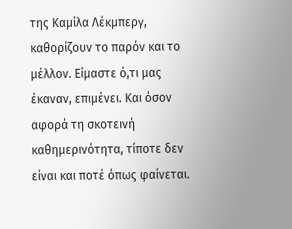της Καμίλα Λέκμπεργ, καθορίζουν το παρόν και το μέλλον. Είμαστε ό,τι μας έκαναν, επιμένει. Και όσον αφορά τη σκοτεινή καθημερινότητα, τίποτε δεν είναι και ποτέ όπως φαίνεται.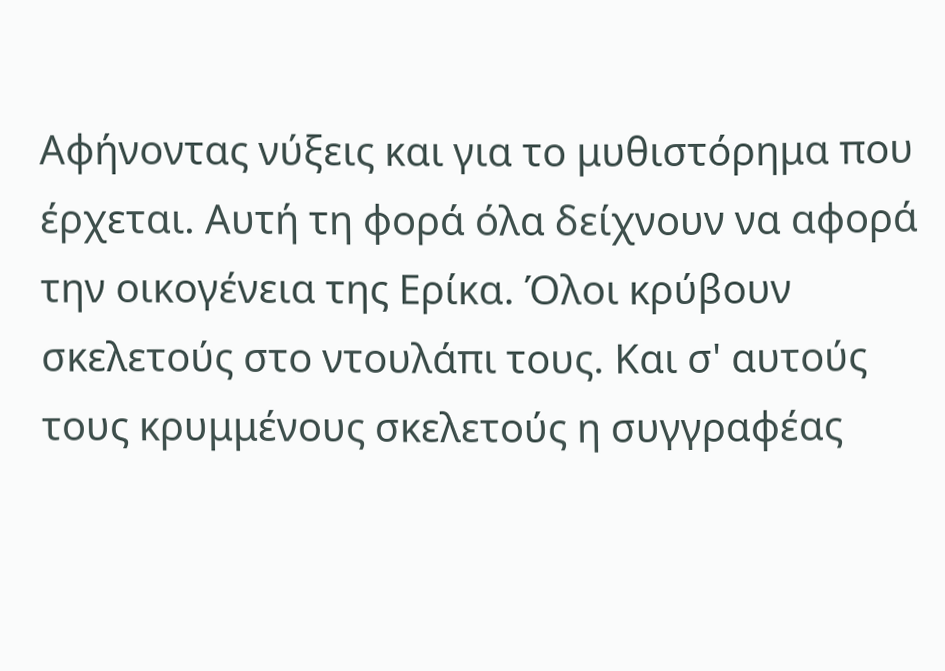Αφήνοντας νύξεις και για το μυθιστόρημα που έρχεται. Αυτή τη φορά όλα δείχνουν να αφορά την οικογένεια της Ερίκα. Όλοι κρύβουν σκελετούς στο ντουλάπι τους. Και σ' αυτούς τους κρυμμένους σκελετούς η συγγραφέας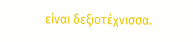είναι δεξιοτέχνισσα.